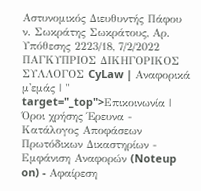Αστυνομικός Διευθυντής Πάφου ν. Σωκράτης Σωκράτους, Aρ. Υπόθεσης 2223/18, 7/2/2022 ΠΑΓΚΥΠΡΙΟΣ ΔΙΚΗΓΟΡΙΚΟΣ ΣΥΛΛΟΓΟΣ CyLaw | Αναφορικά μ'εμάς | " target="_top">Επικοινωνία | Όροι χρήσης Έρευνα - Κατάλογος Αποφάσεων Πρωτόδικων Δικαστηρίων - Εμφάνιση Αναφορών (Noteup on) - Αφαίρεση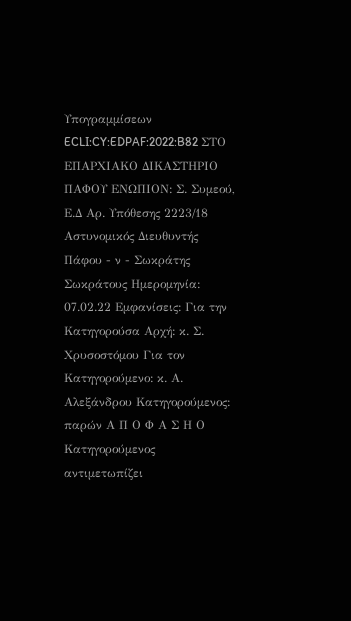Υπογραμμίσεων ECLI:CY:EDPAF:2022:B82 ΣΤΟ ΕΠΑΡΧΙΑΚΟ ΔΙΚΑΣΤΗΡΙΟ ΠΑΦΟΥ ΕΝΩΠΙΟΝ: Σ. Συμεού, Ε.Δ Aρ. Υπόθεσης 2223/18 Αστυνομικός Διευθυντής Πάφου - ν - Σωκράτης Σωκράτους Ημερομηνία: 07.02.22 Εμφανίσεις: Για την Κατηγορούσα Αρχή: κ. Σ. Χρυσοστόμου Για τον Κατηγορούμενο: κ. Α. Αλεξάνδρου Κατηγορούμενος: παρών Α Π Ο Φ Α Σ Η Ο Κατηγορούμενος αντιμετωπίζει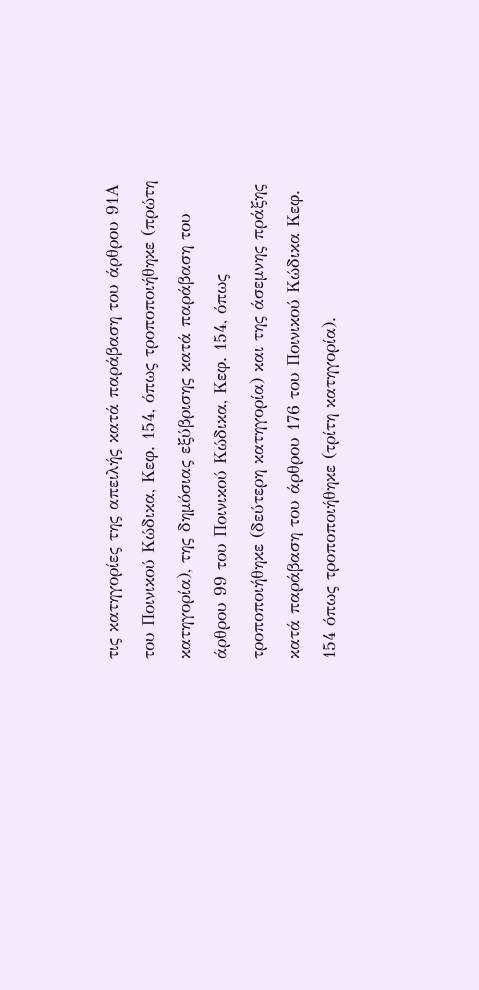τις κατηγορίες της απειλής κατά παράβαση του άρθρου 91Α του Ποινικού Κώδικα, Κεφ. 154, όπως τροποποιήθηκε (πρώτη κατηγορία), της δημόσιας εξύβρισης κατά παράβαση του άρθρου 99 του Ποινικού Κώδικα, Κεφ. 154, όπως τροποποιήθηκε (δεύτερη κατηγορία) και της άσεμνης πράξης κατά παράβαση του άρθρου 176 του Ποινικού Κώδικα Κεφ. 154 όπως τροποποιήθηκε (τρίτη κατηγορία).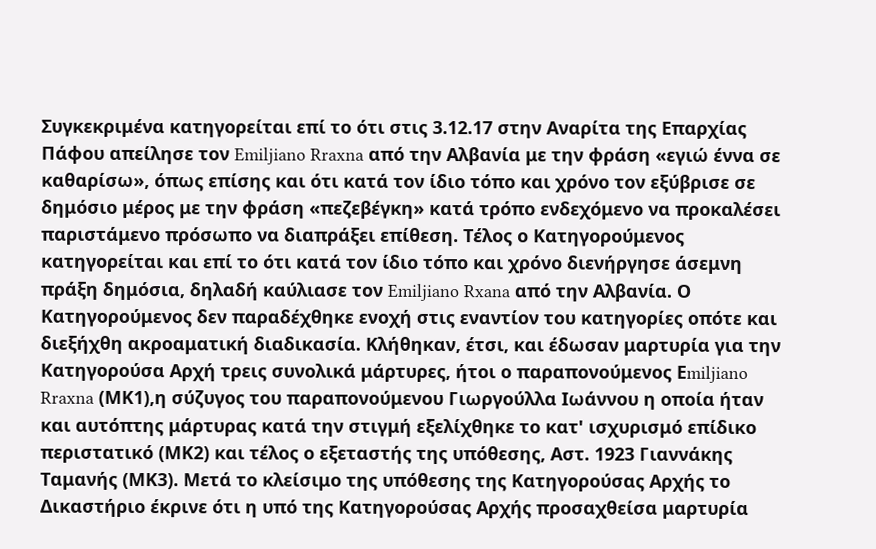Συγκεκριμένα κατηγορείται επί το ότι στις 3.12.17 στην Αναρίτα της Επαρχίας Πάφου απείλησε τον Emiljiano Rraxna από την Αλβανία με την φράση «εγιώ έννα σε καθαρίσω», όπως επίσης και ότι κατά τον ίδιο τόπο και χρόνο τον εξύβρισε σε δημόσιο μέρος με την φράση «πεζεβέγκη» κατά τρόπο ενδεχόμενο να προκαλέσει παριστάμενο πρόσωπο να διαπράξει επίθεση. Τέλος ο Κατηγορούμενος κατηγορείται και επί το ότι κατά τον ίδιο τόπο και χρόνο διενήργησε άσεμνη πράξη δημόσια, δηλαδή καύλιασε τον Emiljiano Rxana από την Αλβανία. Ο Κατηγορούμενος δεν παραδέχθηκε ενοχή στις εναντίον του κατηγορίες οπότε και διεξήχθη ακροαματική διαδικασία. Κλήθηκαν, έτσι, και έδωσαν μαρτυρία για την Κατηγορούσα Αρχή τρεις συνολικά μάρτυρες, ήτοι ο παραπονούμενος Εmiljiano Rraxna (ΜΚ1),η σύζυγος του παραπονούμενου Γιωργούλλα Ιωάννου η οποία ήταν και αυτόπτης μάρτυρας κατά την στιγμή εξελίχθηκε το κατ' ισχυρισμό επίδικο περιστατικό (ΜΚ2) και τέλος ο εξεταστής της υπόθεσης, Αστ. 1923 Γιαννάκης Ταμανής (ΜΚ3). Μετά το κλείσιμο της υπόθεσης της Κατηγορούσας Αρχής το Δικαστήριο έκρινε ότι η υπό της Κατηγορούσας Αρχής προσαχθείσα μαρτυρία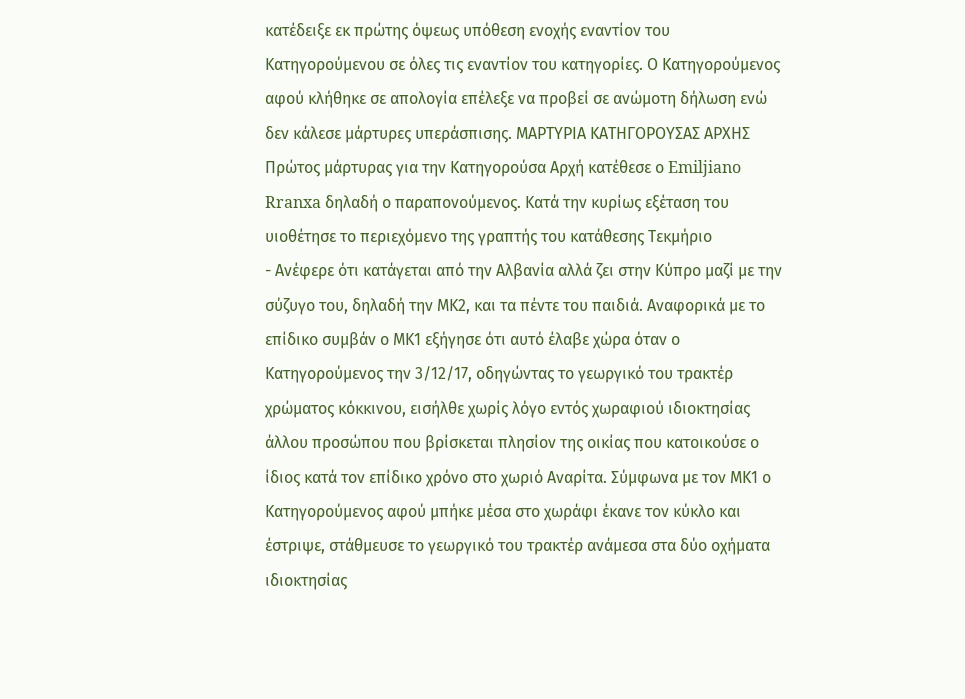κατέδειξε εκ πρώτης όψεως υπόθεση ενοχής εναντίον του Κατηγορούμενου σε όλες τις εναντίον του κατηγορίες. Ο Κατηγορούμενος αφού κλήθηκε σε απολογία επέλεξε να προβεί σε ανώμοτη δήλωση ενώ δεν κάλεσε μάρτυρες υπεράσπισης. ΜΑΡΤΥΡΙΑ ΚΑΤΗΓΟΡΟΥΣΑΣ ΑΡΧΗΣ Πρώτος μάρτυρας για την Κατηγορούσα Αρχή κατέθεσε ο Emiljiano Rranxa δηλαδή ο παραπονούμενος. Κατά την κυρίως εξέταση του υιοθέτησε το περιεχόμενο της γραπτής του κατάθεσης Τεκμήριο
- Ανέφερε ότι κατάγεται από την Αλβανία αλλά ζει στην Κύπρο μαζί με την σύζυγο του, δηλαδή την ΜΚ2, και τα πέντε του παιδιά. Αναφορικά με το επίδικο συμβάν ο ΜΚ1 εξήγησε ότι αυτό έλαβε χώρα όταν ο Κατηγορούμενος την 3/12/17, οδηγώντας το γεωργικό του τρακτέρ χρώματος κόκκινου, εισήλθε χωρίς λόγο εντός χωραφιού ιδιοκτησίας άλλου προσώπου που βρίσκεται πλησίον της οικίας που κατοικούσε ο ίδιος κατά τον επίδικο χρόνο στο χωριό Αναρίτα. Σύμφωνα με τον ΜΚ1 ο Κατηγορούμενος αφού μπήκε μέσα στο χωράφι έκανε τον κύκλο και έστριψε, στάθμευσε το γεωργικό του τρακτέρ ανάμεσα στα δύο οχήματα ιδιοκτησίας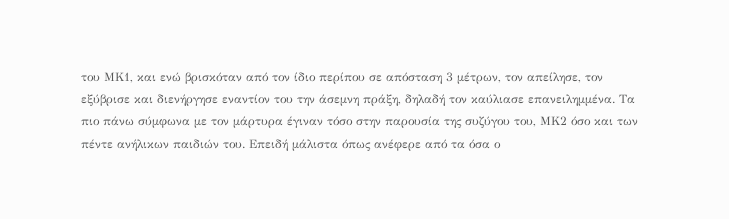του ΜΚ1, και ενώ βρισκόταν από τον ίδιο περίπου σε απόσταση 3 μέτρων, τον απείλησε, τον εξύβρισε και διενήργησε εναντίον του την άσεμνη πράξη, δηλαδή τον καύλιασε επανειλημμένα. Τα πιο πάνω σύμφωνα με τον μάρτυρα έγιναν τόσο στην παρουσία της συζύγου του, ΜΚ2 όσο και των πέντε ανήλικων παιδιών του. Επειδή μάλιστα όπως ανέφερε από τα όσα ο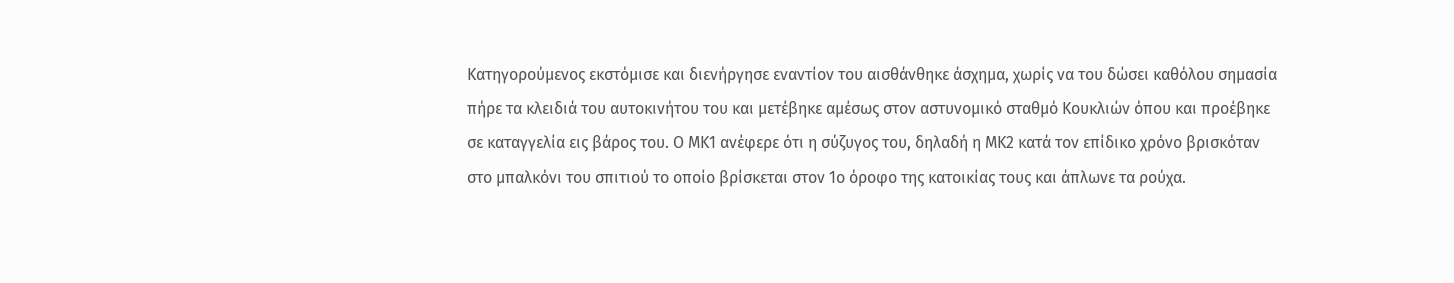Κατηγορούμενος εκστόμισε και διενήργησε εναντίον του αισθάνθηκε άσχημα, χωρίς να του δώσει καθόλου σημασία πήρε τα κλειδιά του αυτοκινήτου του και μετέβηκε αμέσως στον αστυνομικό σταθμό Κουκλιών όπου και προέβηκε σε καταγγελία εις βάρος του. Ο ΜΚ1 ανέφερε ότι η σύζυγος του, δηλαδή η ΜΚ2 κατά τον επίδικο χρόνο βρισκόταν στο μπαλκόνι του σπιτιού το οποίο βρίσκεται στον 1ο όροφο της κατοικίας τους και άπλωνε τα ρούχα.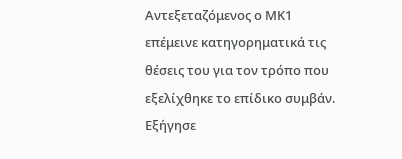Αντεξεταζόμενος ο ΜΚ1 επέμεινε κατηγορηματικά τις θέσεις του για τον τρόπο που εξελίχθηκε το επίδικο συμβάν. Εξήγησε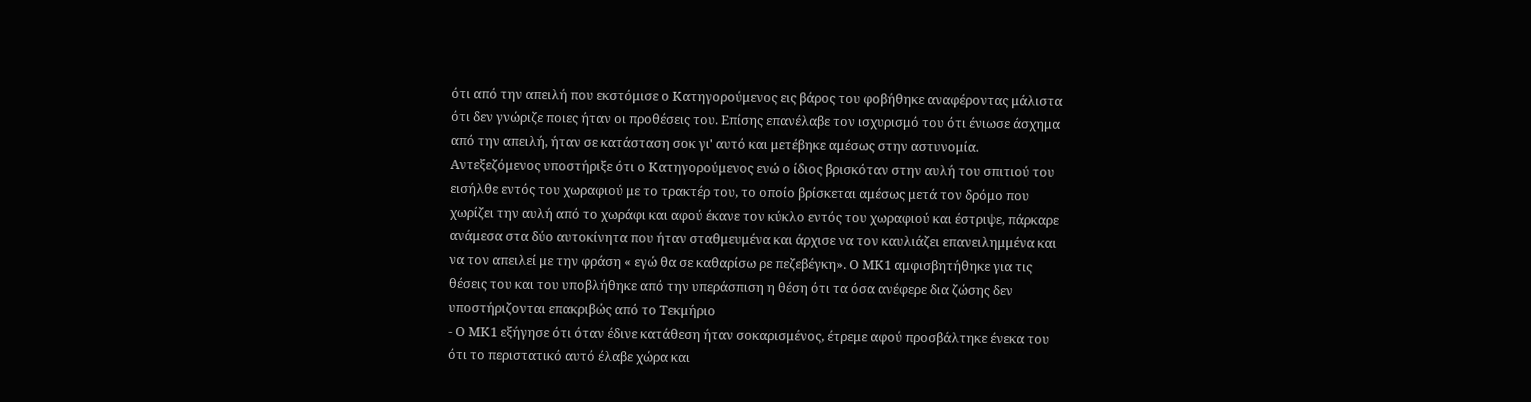ότι από την απειλή που εκστόμισε ο Κατηγορούμενος εις βάρος του φοβήθηκε αναφέροντας μάλιστα ότι δεν γνώριζε ποιες ήταν οι προθέσεις του. Επίσης επανέλαβε τον ισχυρισμό του ότι ένιωσε άσχημα από την απειλή, ήταν σε κατάσταση σοκ γι' αυτό και μετέβηκε αμέσως στην αστυνομία. Αντεξεζόμενος υποστήριξε ότι ο Κατηγορούμενος ενώ ο ίδιος βρισκόταν στην αυλή του σπιτιού του εισήλθε εντός του χωραφιού με το τρακτέρ του, το οποίο βρίσκεται αμέσως μετά τον δρόμο που χωρίζει την αυλή από το χωράφι και αφού έκανε τον κύκλο εντός του χωραφιού και έστριψε, πάρκαρε ανάμεσα στα δύο αυτοκίνητα που ήταν σταθμευμένα και άρχισε να τον καυλιάζει επανειλημμένα και να τον απειλεί με την φράση « εγώ θα σε καθαρίσω ρε πεζεβέγκη». Ο ΜΚ1 αμφισβητήθηκε για τις θέσεις του και του υποβλήθηκε από την υπεράσπιση η θέση ότι τα όσα ανέφερε δια ζώσης δεν υποστήριζονται επακριβώς από το Τεκμήριο
- Ο ΜΚ1 εξήγησε ότι όταν έδινε κατάθεση ήταν σοκαρισμένος, έτρεμε αφού προσβάλτηκε ένεκα του ότι το περιστατικό αυτό έλαβε χώρα και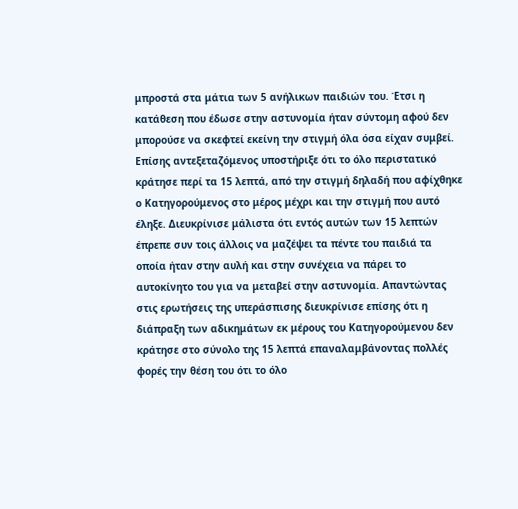μπροστά στα μάτια των 5 ανήλικων παιδιών του. Έτσι η κατάθεση που έδωσε στην αστυνομία ήταν σύντομη αφού δεν μπορούσε να σκεφτεί εκείνη την στιγμή όλα όσα είχαν συμβεί. Επίσης αντεξεταζόμενος υποστήριξε ότι το όλο περιστατικό κράτησε περί τα 15 λεπτά, από την στιγμή δηλαδή που αφίχθηκε ο Κατηγορούμενος στο μέρος μέχρι και την στιγμή που αυτό έληξε. Διευκρίνισε μάλιστα ότι εντός αυτών των 15 λεπτών έπρεπε συν τοις άλλοις να μαζέψει τα πέντε του παιδιά τα οποία ήταν στην αυλή και στην συνέχεια να πάρει το αυτοκίνητο του για να μεταβεί στην αστυνομία. Απαντώντας στις ερωτήσεις της υπεράσπισης διευκρίνισε επίσης ότι η διάπραξη των αδικημάτων εκ μέρους του Κατηγορούμενου δεν κράτησε στο σύνολο της 15 λεπτά επαναλαμβάνοντας πολλές φορές την θέση του ότι το όλο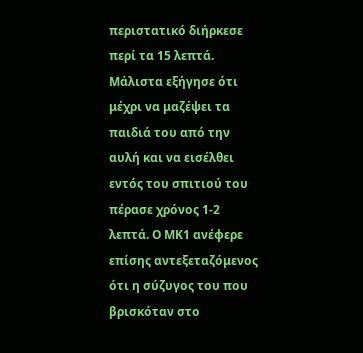περιστατικό διήρκεσε περί τα 15 λεπτά. Μάλιστα εξήγησε ότι μέχρι να μαζέψει τα παιδιά του από την αυλή και να εισέλθει εντός του σπιτιού του πέρασε χρόνος 1-2 λεπτά. Ο ΜΚ1 ανέφερε επίσης αντεξεταζόμενος ότι η σύζυγος του που βρισκόταν στο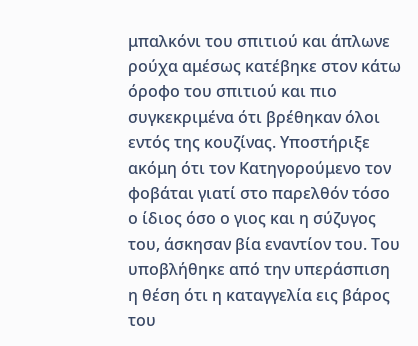μπαλκόνι του σπιτιού και άπλωνε ρούχα αμέσως κατέβηκε στον κάτω όροφο του σπιτιού και πιο συγκεκριμένα ότι βρέθηκαν όλοι εντός της κουζίνας. Υποστήριξε ακόμη ότι τον Κατηγορούμενο τον φοβάται γιατί στο παρελθόν τόσο ο ίδιος όσο ο γιος και η σύζυγος του, άσκησαν βία εναντίον του. Του υποβλήθηκε από την υπεράσπιση η θέση ότι η καταγγελία εις βάρος του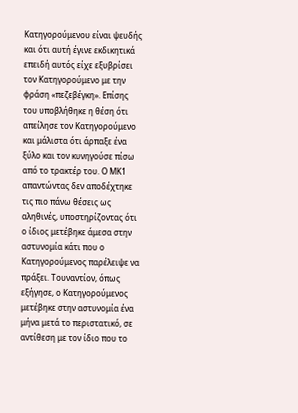Κατηγορούμενου είναι ψευδής και ότι αυτή έγινε εκδικητικά επειδή αυτός είχε εξυβρίσει τον Κατηγορούμενο με την φράση «πεζεβέγκη». Επίσης του υποβλήθηκε η θέση ότι απείλησε τον Κατηγορούμενο και μάλιστα ότι άρπαξε ένα ξύλο και τον κυνηγούσε πίσω από το τρακτέρ του. Ο ΜΚ1 απαντώντας δεν αποδέχτηκε τις πιο πάνω θέσεις ως αληθινές, υποστηρίζοντας ότι ο ίδιος μετέβηκε άμεσα στην αστυνομία κάτι που ο Κατηγορούμενος παρέλειψε να πράξει. Τουναντίον, όπως εξήγησε, ο Κατηγορούμενος μετέβηκε στην αστυνομία ένα μήνα μετά το περιστατικό, σε αντίθεση με τον ίδιο που το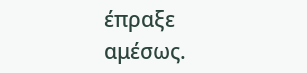έπραξε αμέσως.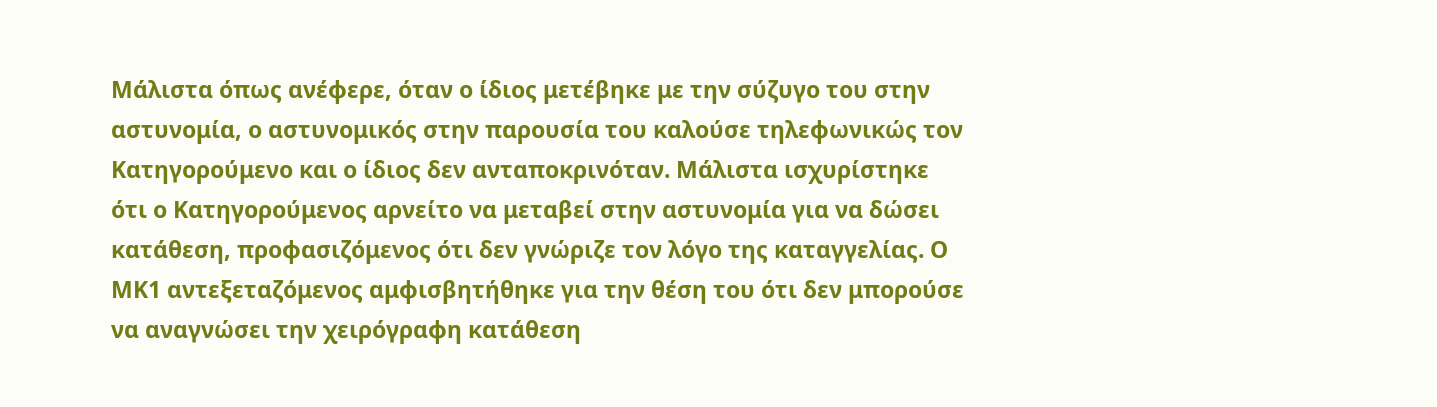Μάλιστα όπως ανέφερε, όταν ο ίδιος μετέβηκε με την σύζυγο του στην αστυνομία, ο αστυνομικός στην παρουσία του καλούσε τηλεφωνικώς τον Κατηγορούμενο και ο ίδιος δεν ανταποκρινόταν. Μάλιστα ισχυρίστηκε ότι ο Κατηγορούμενος αρνείτο να μεταβεί στην αστυνομία για να δώσει κατάθεση, προφασιζόμενος ότι δεν γνώριζε τον λόγο της καταγγελίας. Ο ΜΚ1 αντεξεταζόμενος αμφισβητήθηκε για την θέση του ότι δεν μπορούσε να αναγνώσει την χειρόγραφη κατάθεση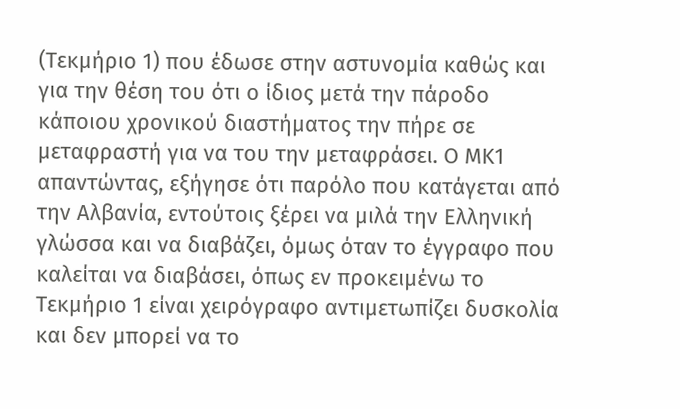(Τεκμήριο 1) που έδωσε στην αστυνομία καθώς και για την θέση του ότι ο ίδιος μετά την πάροδο κάποιου χρονικού διαστήματος την πήρε σε μεταφραστή για να του την μεταφράσει. Ο ΜΚ1 απαντώντας, εξήγησε ότι παρόλο που κατάγεται από την Αλβανία, εντούτοις ξέρει να μιλά την Ελληνική γλώσσα και να διαβάζει, όμως όταν το έγγραφο που καλείται να διαβάσει, όπως εν προκειμένω το Τεκμήριο 1 είναι χειρόγραφο αντιμετωπίζει δυσκολία και δεν μπορεί να το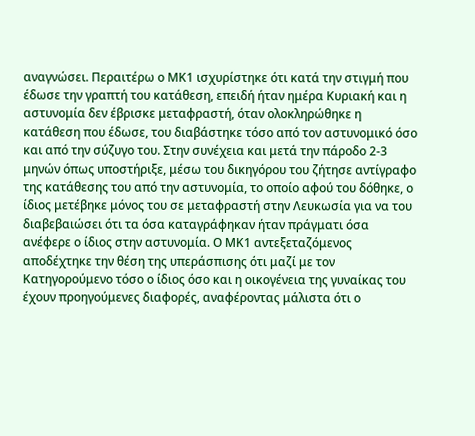αναγνώσει. Περαιτέρω ο ΜΚ1 ισχυρίστηκε ότι κατά την στιγμή που έδωσε την γραπτή του κατάθεση, επειδή ήταν ημέρα Κυριακή και η αστυνομία δεν έβρισκε μεταφραστή, όταν ολοκληρώθηκε η κατάθεση που έδωσε, του διαβάστηκε τόσο από τον αστυνομικό όσο και από την σύζυγο του. Στην συνέχεια και μετά την πάροδο 2-3 μηνών όπως υποστήριξε, μέσω του δικηγόρου του ζήτησε αντίγραφο της κατάθεσης του από την αστυνομία, το οποίο αφού του δόθηκε, ο ίδιος μετέβηκε μόνος του σε μεταφραστή στην Λευκωσία για να του διαβεβαιώσει ότι τα όσα καταγράφηκαν ήταν πράγματι όσα ανέφερε ο ίδιος στην αστυνομία. Ο ΜΚ1 αντεξεταζόμενος αποδέχτηκε την θέση της υπεράσπισης ότι μαζί με τον Κατηγορούμενο τόσο ο ίδιος όσο και η οικογένεια της γυναίκας του έχουν προηγούμενες διαφορές, αναφέροντας μάλιστα ότι ο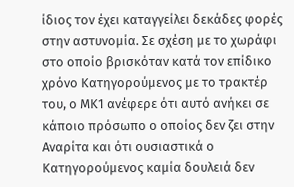ίδιος τον έχει καταγγείλει δεκάδες φορές στην αστυνομία. Σε σχέση με το χωράφι στο οποίο βρισκόταν κατά τον επίδικο χρόνο Κατηγορούμενος με το τρακτέρ του, ο ΜΚ1 ανέφερε ότι αυτό ανήκει σε κάποιο πρόσωπο ο οποίος δεν ζει στην Αναρίτα και ότι ουσιαστικά ο Κατηγορούμενος καμία δουλειά δεν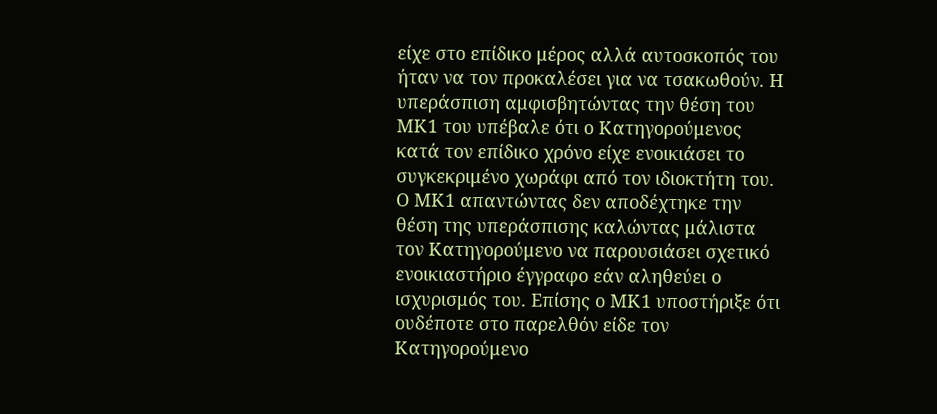είχε στο επίδικο μέρος αλλά αυτοσκοπός του ήταν να τον προκαλέσει για να τσακωθούν. Η υπεράσπιση αμφισβητώντας την θέση του ΜΚ1 του υπέβαλε ότι ο Κατηγορούμενος κατά τον επίδικο χρόνο είχε ενοικιάσει το συγκεκριμένο χωράφι από τον ιδιοκτήτη του. Ο ΜΚ1 απαντώντας δεν αποδέχτηκε την θέση της υπεράσπισης καλώντας μάλιστα τον Κατηγορούμενο να παρουσιάσει σχετικό ενοικιαστήριο έγγραφο εάν αληθεύει ο ισχυρισμός του. Επίσης ο ΜΚ1 υποστήριξε ότι ουδέποτε στο παρελθόν είδε τον Κατηγορούμενο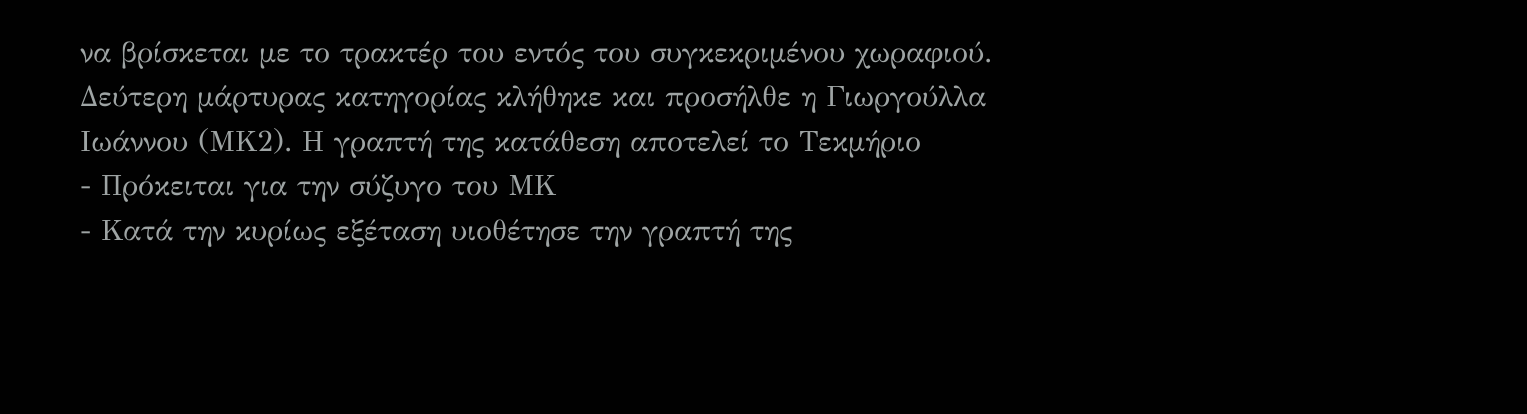να βρίσκεται με το τρακτέρ του εντός του συγκεκριμένου χωραφιού. Δεύτερη μάρτυρας κατηγορίας κλήθηκε και προσήλθε η Γιωργούλλα Ιωάννου (ΜΚ2). Η γραπτή της κατάθεση αποτελεί το Τεκμήριο
- Πρόκειται για την σύζυγο του ΜΚ
- Κατά την κυρίως εξέταση υιοθέτησε την γραπτή της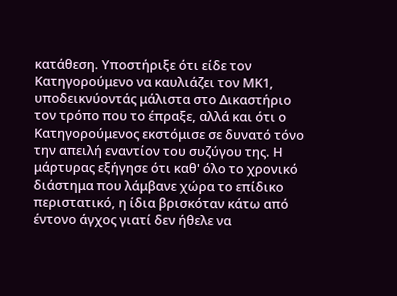κατάθεση. Υποστήριξε ότι είδε τον Κατηγορούμενο να καυλιάζει τον ΜΚ1, υποδεικνύοντάς μάλιστα στο Δικαστήριο τον τρόπο που το έπραξε, αλλά και ότι ο Κατηγορούμενος εκστόμισε σε δυνατό τόνο την απειλή εναντίον του συζύγου της. Η μάρτυρας εξήγησε ότι καθ' όλο το χρονικό διάστημα που λάμβανε χώρα το επίδικο περιστατικό, η ίδια βρισκόταν κάτω από έντονο άγχος γιατί δεν ήθελε να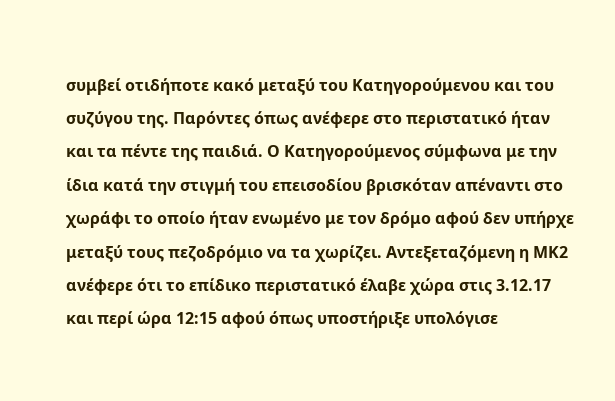συμβεί οτιδήποτε κακό μεταξύ του Κατηγορούμενου και του συζύγου της. Παρόντες όπως ανέφερε στο περιστατικό ήταν και τα πέντε της παιδιά. Ο Κατηγορούμενος σύμφωνα με την ίδια κατά την στιγμή του επεισοδίου βρισκόταν απέναντι στο χωράφι το οποίο ήταν ενωμένο με τον δρόμο αφού δεν υπήρχε μεταξύ τους πεζοδρόμιο να τα χωρίζει. Αντεξεταζόμενη η ΜΚ2 ανέφερε ότι το επίδικο περιστατικό έλαβε χώρα στις 3.12.17 και περί ώρα 12:15 αφού όπως υποστήριξε υπολόγισε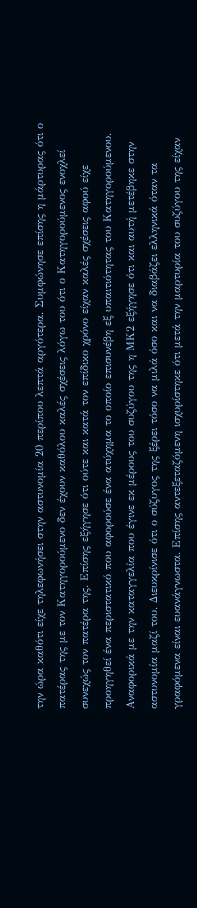την ώρα καθότι είχε τηλεφωνήσει στην αστυνομία 20 περίπου λεπτά αργότερα. Συμφώνησε επίσης η μάρτυρας ότι ο πατέρας της με τον Κατηγορούμενο δεν έχουν καθόλου καλές σχέσεις λόγω του ότι ο Κατηγορούμενος ενοχλεί συνεχώς τον πατέρα της. Επίσης εξήγησε ότι ούτε και κατά τον επίδικο χρόνο είχαν καλές σχέσεις αφού είχε προηγηθεί ένα περιστατικό που αφορούσε ένα ατύχημα το οποίο επισυνέβη εξ υπαιτιότητας του Κατηγορούμενου. Αναφορικά με την καταγγελία που έγινε εκ μέρους του συζύγου της η ΜΚ2 εξήγησε ότι και αυτή μετέβηκε στην αστυνομία μαζί του. Διευκρίνισε ότι ο σύζυγος της ξέρει τόσο να μιλά όσο και να διαβάζει ελληνικά όταν τα γραφόμενα είναι ευανάγνωστα. Επίσης αντεξεταζόμενη ισχυρίστηκε ότι μετά την μαρτυρία του συζύγου της είχαν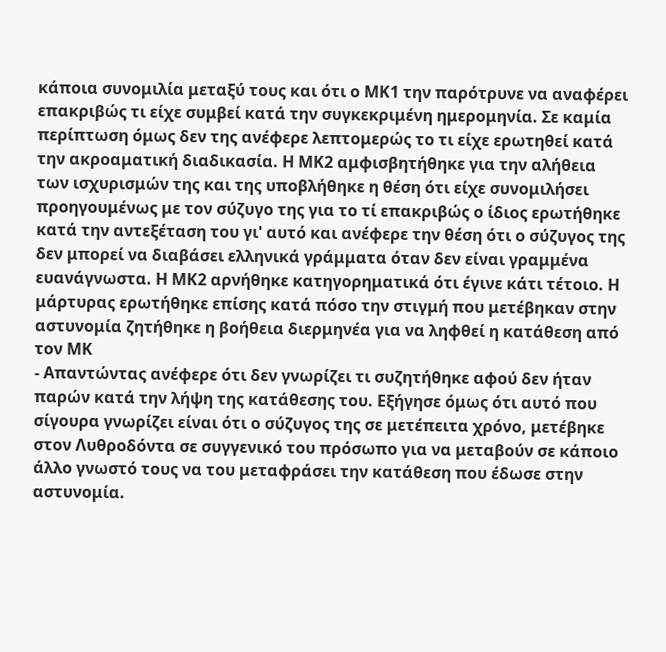κάποια συνομιλία μεταξύ τους και ότι ο ΜΚ1 την παρότρυνε να αναφέρει επακριβώς τι είχε συμβεί κατά την συγκεκριμένη ημερομηνία. Σε καμία περίπτωση όμως δεν της ανέφερε λεπτομερώς το τι είχε ερωτηθεί κατά την ακροαματική διαδικασία. Η ΜΚ2 αμφισβητήθηκε για την αλήθεια των ισχυρισμών της και της υποβλήθηκε η θέση ότι είχε συνομιλήσει προηγουμένως με τον σύζυγο της για το τί επακριβώς ο ίδιος ερωτήθηκε κατά την αντεξέταση του γι' αυτό και ανέφερε την θέση ότι ο σύζυγος της δεν μπορεί να διαβάσει ελληνικά γράμματα όταν δεν είναι γραμμένα ευανάγνωστα. Η ΜΚ2 αρνήθηκε κατηγορηματικά ότι έγινε κάτι τέτοιο. Η μάρτυρας ερωτήθηκε επίσης κατά πόσο την στιγμή που μετέβηκαν στην αστυνομία ζητήθηκε η βοήθεια διερμηνέα για να ληφθεί η κατάθεση από τον ΜΚ
- Απαντώντας ανέφερε ότι δεν γνωρίζει τι συζητήθηκε αφού δεν ήταν παρών κατά την λήψη της κατάθεσης του. Εξήγησε όμως ότι αυτό που σίγουρα γνωρίζει είναι ότι ο σύζυγος της σε μετέπειτα χρόνο, μετέβηκε στον Λυθροδόντα σε συγγενικό του πρόσωπο για να μεταβούν σε κάποιο άλλο γνωστό τους να του μεταφράσει την κατάθεση που έδωσε στην αστυνομία.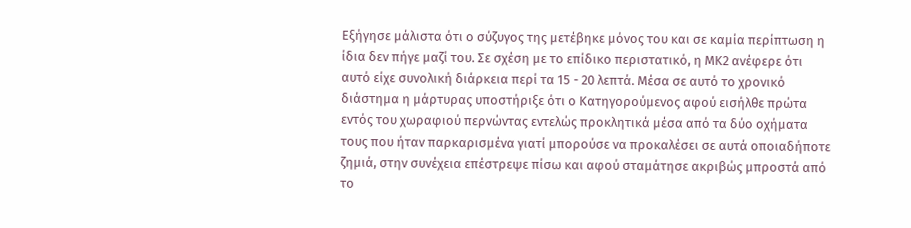Εξήγησε μάλιστα ότι ο σύζυγος της μετέβηκε μόνος του και σε καμία περίπτωση η ίδια δεν πήγε μαζί του. Σε σχέση με το επίδικο περιστατικό, η ΜΚ2 ανέφερε ότι αυτό είχε συνολική διάρκεια περί τα 15 - 20 λεπτά. Μέσα σε αυτό το χρονικό διάστημα η μάρτυρας υποστήριξε ότι ο Κατηγορούμενος αφού εισήλθε πρώτα εντός του χωραφιού περνώντας εντελώς προκλητικά μέσα από τα δύο οχήματα τους που ήταν παρκαρισμένα γιατί μπορούσε να προκαλέσει σε αυτά οποιαδήποτε ζημιά, στην συνέχεια επέστρεψε πίσω και αφού σταμάτησε ακριβώς μπροστά από το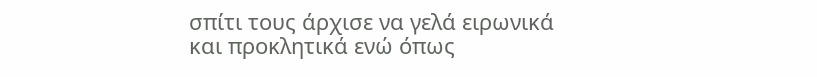σπίτι τους άρχισε να γελά ειρωνικά και προκλητικά ενώ όπως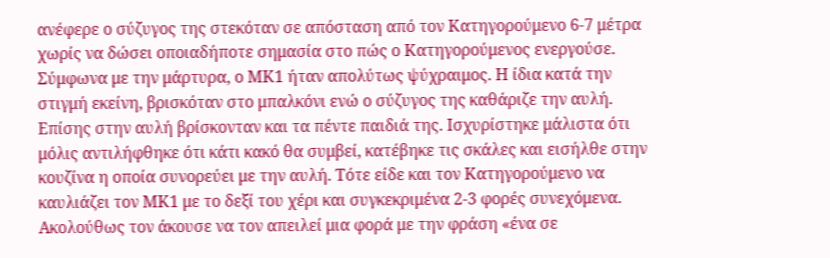ανέφερε ο σύζυγος της στεκόταν σε απόσταση από τον Κατηγορούμενο 6-7 μέτρα χωρίς να δώσει οποιαδήποτε σημασία στο πώς ο Κατηγορούμενος ενεργούσε. Σύμφωνα με την μάρτυρα, ο ΜΚ1 ήταν απολύτως ψύχραιμος. Η ίδια κατά την στιγμή εκείνη, βρισκόταν στο μπαλκόνι ενώ ο σύζυγος της καθάριζε την αυλή. Επίσης στην αυλή βρίσκονταν και τα πέντε παιδιά της. Ισχυρίστηκε μάλιστα ότι μόλις αντιλήφθηκε ότι κάτι κακό θα συμβεί, κατέβηκε τις σκάλες και εισήλθε στην κουζίνα η οποία συνορεύει με την αυλή. Τότε είδε και τον Κατηγορούμενο να καυλιάζει τον ΜΚ1 με το δεξί του χέρι και συγκεκριμένα 2-3 φορές συνεχόμενα. Ακολούθως τον άκουσε να τον απειλεί μια φορά με την φράση «ένα σε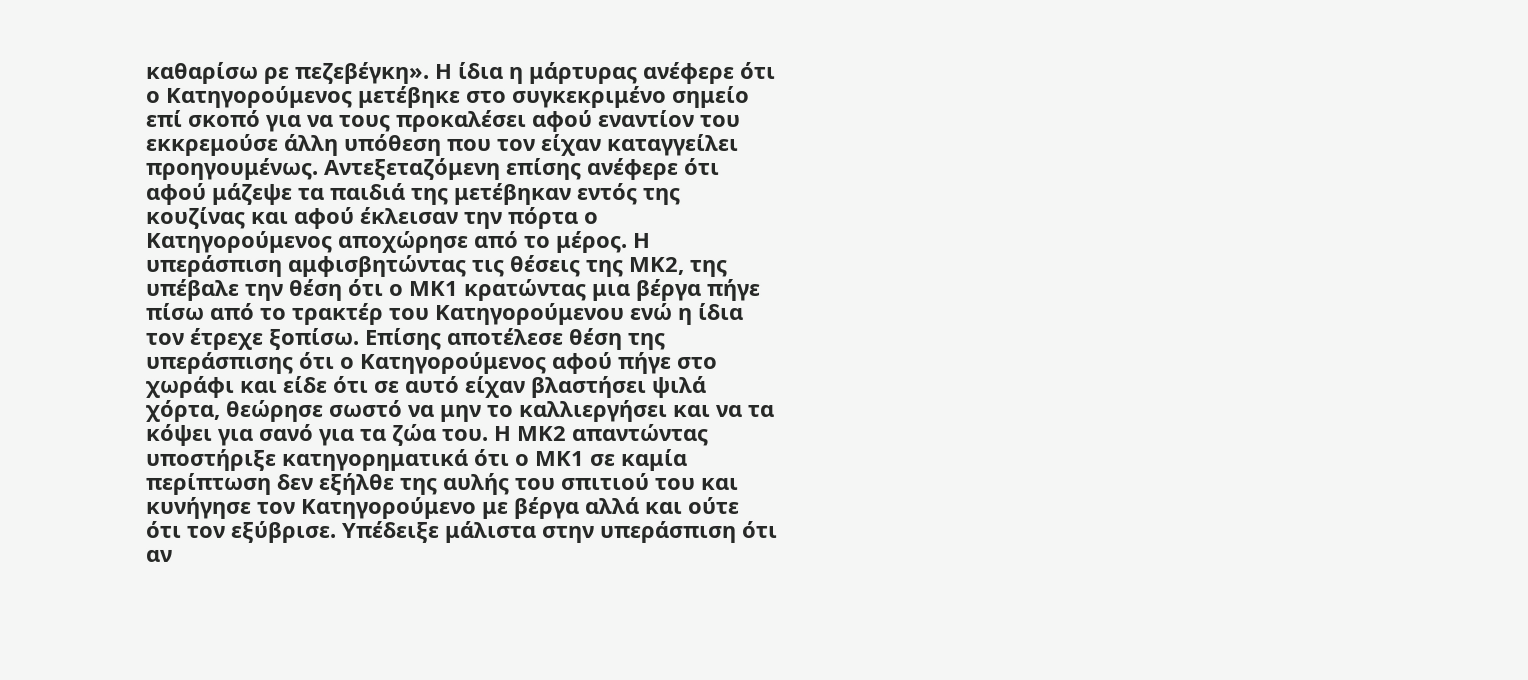καθαρίσω ρε πεζεβέγκη». Η ίδια η μάρτυρας ανέφερε ότι ο Κατηγορούμενος μετέβηκε στο συγκεκριμένο σημείο επί σκοπό για να τους προκαλέσει αφού εναντίον του εκκρεμούσε άλλη υπόθεση που τον είχαν καταγγείλει προηγουμένως. Αντεξεταζόμενη επίσης ανέφερε ότι αφού μάζεψε τα παιδιά της μετέβηκαν εντός της κουζίνας και αφού έκλεισαν την πόρτα ο Κατηγορούμενος αποχώρησε από το μέρος. Η υπεράσπιση αμφισβητώντας τις θέσεις της ΜΚ2, της υπέβαλε την θέση ότι ο ΜΚ1 κρατώντας μια βέργα πήγε πίσω από το τρακτέρ του Κατηγορούμενου ενώ η ίδια τον έτρεχε ξοπίσω. Επίσης αποτέλεσε θέση της υπεράσπισης ότι ο Κατηγορούμενος αφού πήγε στο χωράφι και είδε ότι σε αυτό είχαν βλαστήσει ψιλά χόρτα, θεώρησε σωστό να μην το καλλιεργήσει και να τα κόψει για σανό για τα ζώα του. Η ΜΚ2 απαντώντας υποστήριξε κατηγορηματικά ότι ο ΜΚ1 σε καμία περίπτωση δεν εξήλθε της αυλής του σπιτιού του και κυνήγησε τον Κατηγορούμενο με βέργα αλλά και ούτε ότι τον εξύβρισε. Υπέδειξε μάλιστα στην υπεράσπιση ότι αν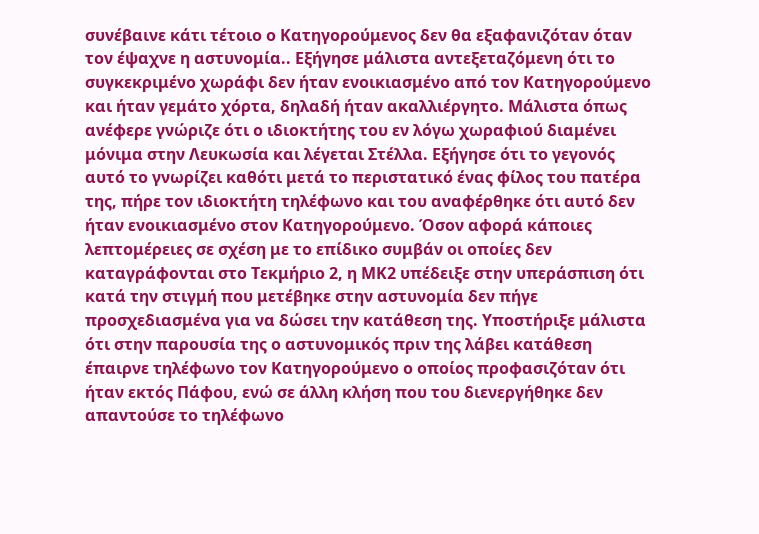συνέβαινε κάτι τέτοιο ο Κατηγορούμενος δεν θα εξαφανιζόταν όταν τον έψαχνε η αστυνομία.. Εξήγησε μάλιστα αντεξεταζόμενη ότι το συγκεκριμένο χωράφι δεν ήταν ενοικιασμένο από τον Κατηγορούμενο και ήταν γεμάτο χόρτα, δηλαδή ήταν ακαλλιέργητο. Μάλιστα όπως ανέφερε γνώριζε ότι ο ιδιοκτήτης του εν λόγω χωραφιού διαμένει μόνιμα στην Λευκωσία και λέγεται Στέλλα. Εξήγησε ότι το γεγονός αυτό το γνωρίζει καθότι μετά το περιστατικό ένας φίλος του πατέρα της, πήρε τον ιδιοκτήτη τηλέφωνο και του αναφέρθηκε ότι αυτό δεν ήταν ενοικιασμένο στον Κατηγορούμενο. Όσον αφορά κάποιες λεπτομέρειες σε σχέση με το επίδικο συμβάν οι οποίες δεν καταγράφονται στο Τεκμήριο 2, η ΜΚ2 υπέδειξε στην υπεράσπιση ότι κατά την στιγμή που μετέβηκε στην αστυνομία δεν πήγε προσχεδιασμένα για να δώσει την κατάθεση της. Υποστήριξε μάλιστα ότι στην παρουσία της ο αστυνομικός πριν της λάβει κατάθεση έπαιρνε τηλέφωνο τον Κατηγορούμενο ο οποίος προφασιζόταν ότι ήταν εκτός Πάφου, ενώ σε άλλη κλήση που του διενεργήθηκε δεν απαντούσε το τηλέφωνο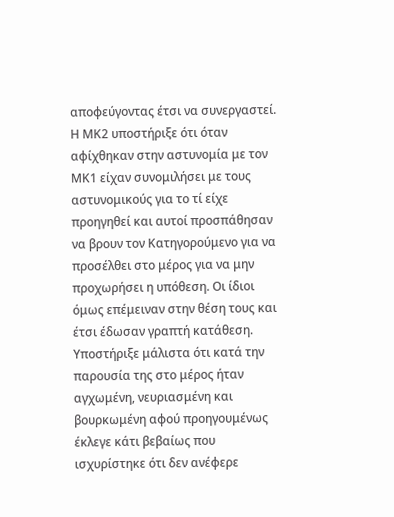αποφεύγοντας έτσι να συνεργαστεί. Η ΜΚ2 υποστήριξε ότι όταν αφίχθηκαν στην αστυνομία με τον ΜΚ1 είχαν συνομιλήσει με τους αστυνομικούς για το τί είχε προηγηθεί και αυτοί προσπάθησαν να βρουν τον Κατηγορούμενο για να προσέλθει στο μέρος για να μην προχωρήσει η υπόθεση. Οι ίδιοι όμως επέμειναν στην θέση τους και έτσι έδωσαν γραπτή κατάθεση. Υποστήριξε μάλιστα ότι κατά την παρουσία της στο μέρος ήταν αγχωμένη, νευριασμένη και βουρκωμένη αφού προηγουμένως έκλεγε κάτι βεβαίως που ισχυρίστηκε ότι δεν ανέφερε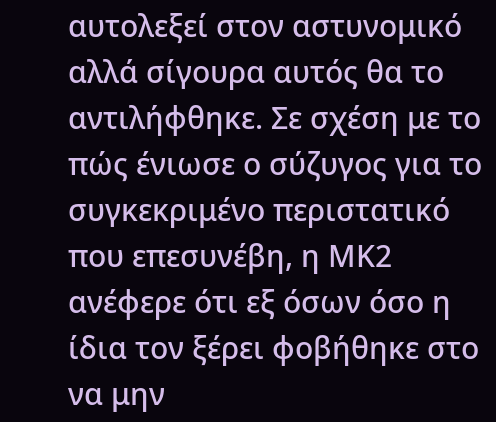αυτολεξεί στον αστυνομικό αλλά σίγουρα αυτός θα το αντιλήφθηκε. Σε σχέση με το πώς ένιωσε ο σύζυγος για το συγκεκριμένο περιστατικό που επεσυνέβη, η ΜΚ2 ανέφερε ότι εξ όσων όσο η ίδια τον ξέρει φοβήθηκε στο να μην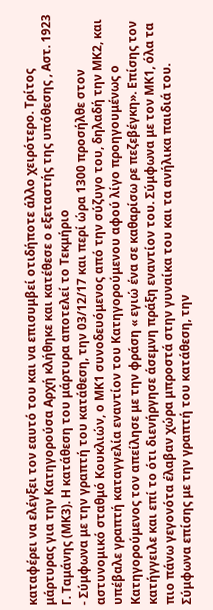καταφέρει να ελέγξει τον εαυτό του και να επισυμβεί οτιδήποτε άλλο χειρότερο. Τρίτος μάρτυρας για την Κατηγορούσα Αρχή κλήθηκε και κατέθεσε ο εξεταστής της υπόθεσης , Αστ. 1923 Γ. Ταμάνης (ΜΚ3). Η κατάθεση του μάρτυρα αποτελεί το Τεκμήριο
- Σύμφωνα με την γραπτή του κατάθεση, την 03/12/17 και περί ώρα 1300 προσήλθε στον αστυνομικό σταθμό Κουκλιών, ο ΜΚ1 συνοδευόμενος από την σύζυγο του, δηλαδή την ΜΚ2, και υπέβαλε γραπτή καταγγελία εναντίον του Κατηγορούμενου αφού λίγο προηγουμένως ο Κατηγορούμενος τον απείλησε με την φράση « εγιώ ένα σε καθαρίσω ρε πεζεβέγκη». Επίσης τον κατήγγειλε και επί το ότι διενήργησε άσεμνη πράξη εναντίον του. Σύμφωνα με τον ΜΚ1, όλα τα πιο πάνω γεγονότα έλαβαν χώρα μπροστά στην γυναίκα του και τα ανήλικα παιδιά του. Σύμφωνα επίσης με την γραπτή του κατάθεση, την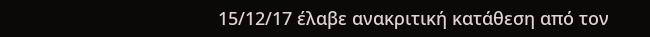15/12/17 έλαβε ανακριτική κατάθεση από τον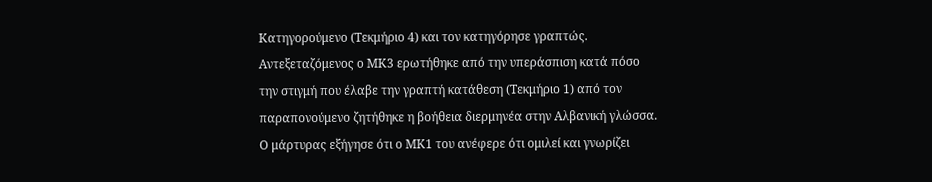Κατηγορούμενο (Τεκμήριο 4) και τον κατηγόρησε γραπτώς. Αντεξεταζόμενος ο ΜΚ3 ερωτήθηκε από την υπεράσπιση κατά πόσο την στιγμή που έλαβε την γραπτή κατάθεση (Τεκμήριο 1) από τον παραπονούμενο ζητήθηκε η βοήθεια διερμηνέα στην Αλβανική γλώσσα. Ο μάρτυρας εξήγησε ότι ο ΜΚ1 του ανέφερε ότι ομιλεί και γνωρίζει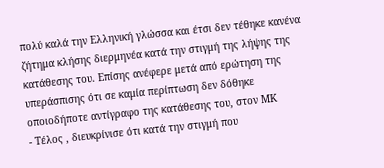πολύ καλά την Ελληνική γλώσσα και έτσι δεν τέθηκε κανένα ζήτημα κλήσης διερμηνέα κατά την στιγμή της λήψης της κατάθεσης του. Επίσης ανέφερε μετά από ερώτηση της υπεράσπισης ότι σε καμία περίπτωση δεν δόθηκε οποιοδήποτε αντίγραφο της κατάθεσης του, στον ΜΚ
- Τέλος , διευκρίνισε ότι κατά την στιγμή που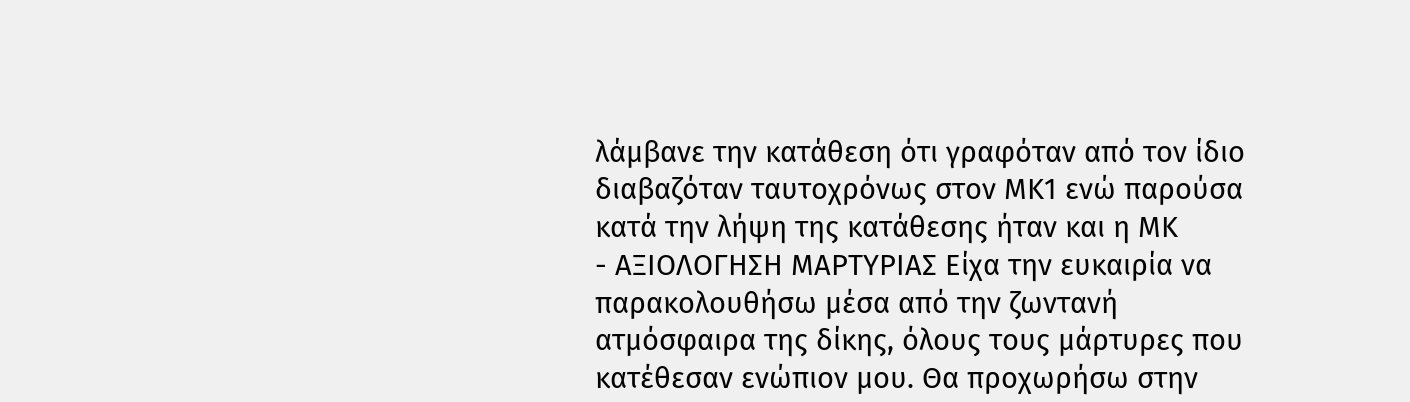λάμβανε την κατάθεση ότι γραφόταν από τον ίδιο διαβαζόταν ταυτοχρόνως στον ΜΚ1 ενώ παρούσα κατά την λήψη της κατάθεσης ήταν και η ΜΚ
- ΑΞΙΟΛΟΓΗΣΗ ΜΑΡΤΥΡΙΑΣ Είχα την ευκαιρία να παρακολουθήσω μέσα από την ζωντανή ατμόσφαιρα της δίκης, όλους τους μάρτυρες που κατέθεσαν ενώπιον μου. Θα προχωρήσω στην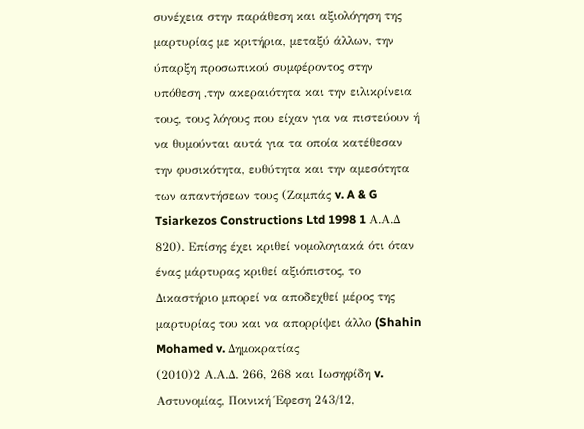συνέχεια στην παράθεση και αξιολόγηση της μαρτυρίας με κριτήρια, μεταξύ άλλων, την ύπαρξη προσωπικού συμφέροντος στην υπόθεση ,την ακεραιότητα και την ειλικρίνεια τους, τους λόγους που είχαν για να πιστεύουν ή να θυμούνται αυτά για τα οποία κατέθεσαν την φυσικότητα, ευθύτητα και την αμεσότητα των απαντήσεων τους (Ζαμπάς v. A & G Tsiarkezos Constructions Ltd 1998 1 Α.Α.Δ 820). Επίσης έχει κριθεί νομολογιακά ότι όταν ένας μάρτυρας κριθεί αξιόπιστος, το Δικαστήριο μπορεί να αποδεχθεί μέρος της μαρτυρίας του και να απορρίψει άλλο (Shahin Mohamed v. Δημοκρατίας
(2010)2 Α.Α.Δ. 266, 268 και Ιωσηφίδη v. Αστυνομίας, Ποινική Έφεση 243/12,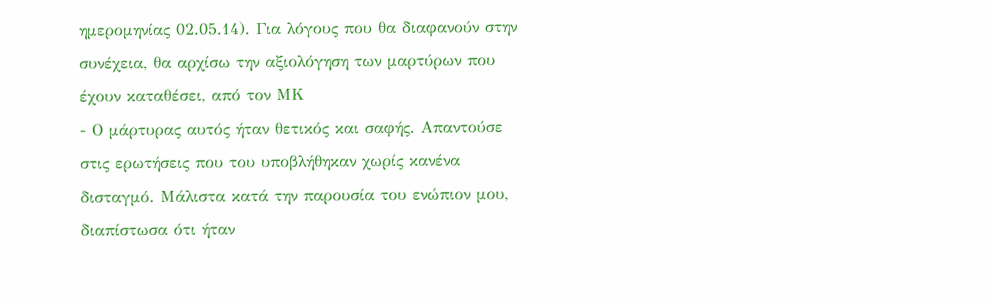ημερομηνίας 02.05.14). Για λόγους που θα διαφανούν στην συνέχεια, θα αρχίσω την αξιολόγηση των μαρτύρων που έχουν καταθέσει, από τον ΜΚ
- Ο μάρτυρας αυτός ήταν θετικός και σαφής. Απαντούσε στις ερωτήσεις που του υποβλήθηκαν χωρίς κανένα δισταγμό. Μάλιστα κατά την παρουσία του ενώπιον μου, διαπίστωσα ότι ήταν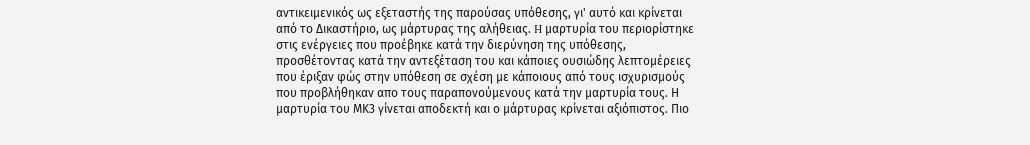αντικειμενικός ως εξεταστής της παρούσας υπόθεσης, γι' αυτό και κρίνεται από το Δικαστήριο, ως μάρτυρας της αλήθειας. H μαρτυρία του περιορίστηκε στις ενέργειες που προέβηκε κατά την διερύνηση της υπόθεσης, προσθέτοντας κατά την αντεξέταση του και κάποιες ουσιώδης λεπτομέρειες που έριξαν φώς στην υπόθεση σε σχέση με κάποιους από τους ισχυρισμούς που προβλήθηκαν απο τους παραπονούμενους κατά την μαρτυρία τους. Η μαρτυρία του ΜΚ3 γίνεται αποδεκτή και ο μάρτυρας κρίνεται αξιόπιστος. Πιο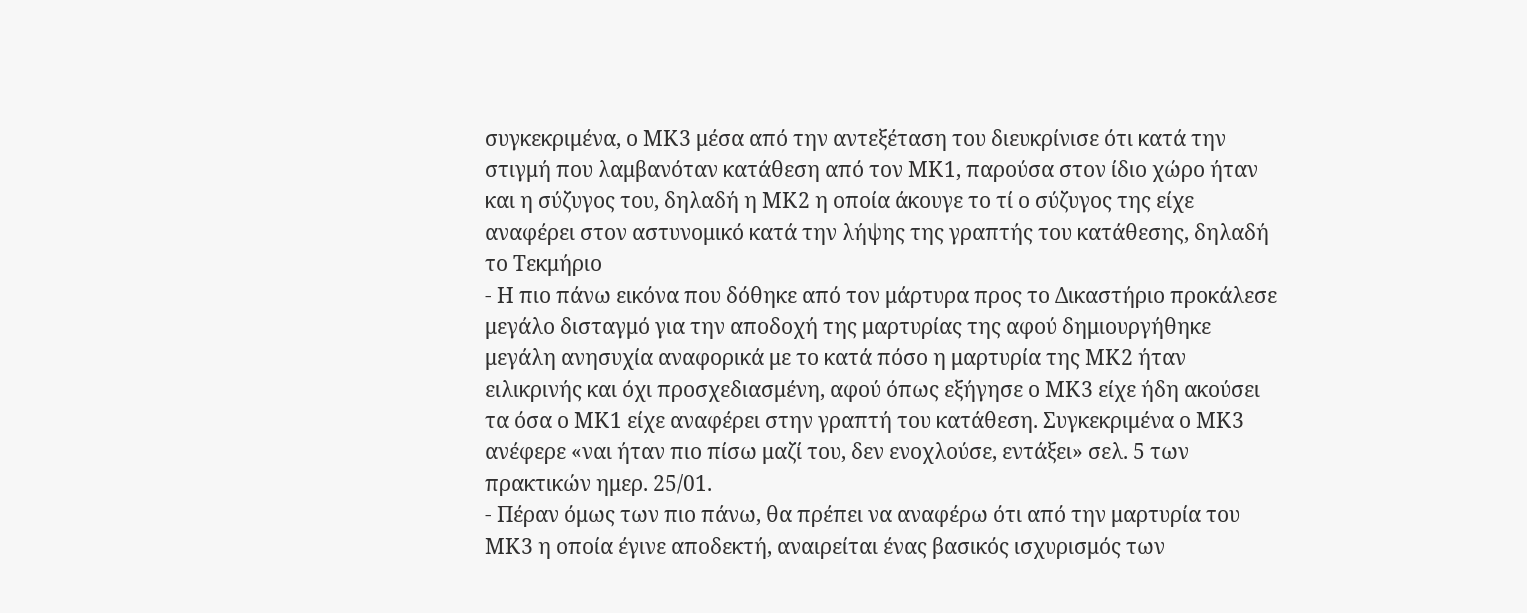συγκεκριμένα, ο ΜΚ3 μέσα από την αντεξέταση του διευκρίνισε ότι κατά την στιγμή που λαμβανόταν κατάθεση από τον ΜΚ1, παρούσα στον ίδιο χώρο ήταν και η σύζυγος του, δηλαδή η ΜΚ2 η οποία άκουγε το τί ο σύζυγος της είχε αναφέρει στον αστυνομικό κατά την λήψης της γραπτής του κατάθεσης, δηλαδή το Τεκμήριο
- Η πιο πάνω εικόνα που δόθηκε από τον μάρτυρα προς το Δικαστήριο προκάλεσε μεγάλο δισταγμό για την αποδοχή της μαρτυρίας της αφού δημιουργήθηκε μεγάλη ανησυχία αναφορικά με το κατά πόσο η μαρτυρία της ΜΚ2 ήταν ειλικρινής και όχι προσχεδιασμένη, αφού όπως εξήγησε ο ΜΚ3 είχε ήδη ακούσει τα όσα ο ΜΚ1 είχε αναφέρει στην γραπτή του κατάθεση. Συγκεκριμένα ο ΜΚ3 ανέφερε «ναι ήταν πιο πίσω μαζί του, δεν ενοχλούσε, εντάξει» σελ. 5 των πρακτικών ημερ. 25/01.
- Πέραν όμως των πιο πάνω, θα πρέπει να αναφέρω ότι από την μαρτυρία του ΜΚ3 η οποία έγινε αποδεκτή, αναιρείται ένας βασικός ισχυρισμός των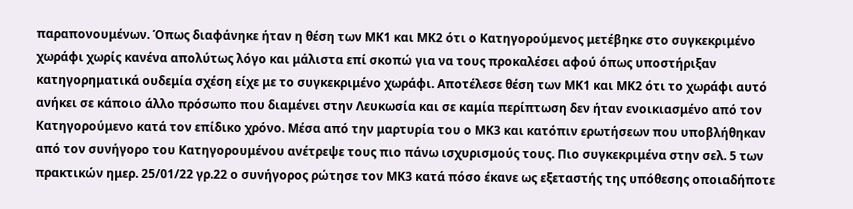παραπονουμένων. Όπως διαφάνηκε ήταν η θέση των ΜΚ1 και ΜΚ2 ότι ο Κατηγορούμενος μετέβηκε στο συγκεκριμένο χωράφι χωρίς κανένα απολύτως λόγο και μάλιστα επί σκοπώ για να τους προκαλέσει αφού όπως υποστήριξαν κατηγορηματικά ουδεμία σχέση είχε με το συγκεκριμένο χωράφι. Αποτέλεσε θέση των ΜΚ1 και ΜΚ2 ότι το χωράφι αυτό ανήκει σε κάποιο άλλο πρόσωπο που διαμένει στην Λευκωσία και σε καμία περίπτωση δεν ήταν ενοικιασμένο από τον Κατηγορούμενο κατά τον επίδικο χρόνο. Μέσα από την μαρτυρία του ο ΜΚ3 και κατόπιν ερωτήσεων που υποβλήθηκαν από τον συνήγορο του Κατηγορουμένου ανέτρεψε τους πιο πάνω ισχυρισμούς τους. Πιο συγκεκριμένα στην σελ. 5 των πρακτικών ημερ. 25/01/22 γρ.22 ο συνήγορος ρώτησε τον ΜΚ3 κατά πόσο έκανε ως εξεταστής της υπόθεσης οποιαδήποτε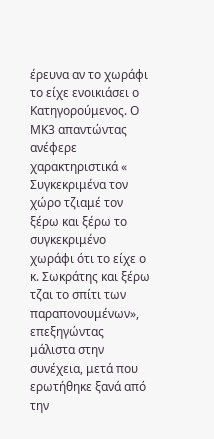έρευνα αν το χωράφι το είχε ενοικιάσει ο Κατηγορούμενος. Ο ΜΚ3 απαντώντας ανέφερε χαρακτηριστικά « Συγκεκριμένα τον χώρο τζιαμέ τον ξέρω και ξέρω το συγκεκριμένο χωράφι ότι το είχε ο κ. Σωκράτης και ξέρω τζαι το σπίτι των παραπονουμένων», επεξηγώντας μάλιστα στην συνέχεια, μετά που ερωτήθηκε ξανά από την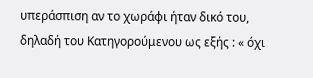υπεράσπιση αν το χωράφι ήταν δικό του, δηλαδή του Κατηγορούμενου ως εξής : « όχι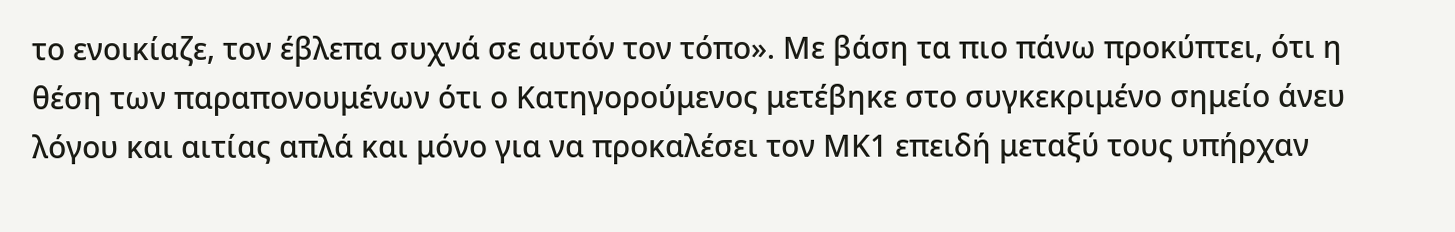το ενοικίαζε, τον έβλεπα συχνά σε αυτόν τον τόπο». Με βάση τα πιο πάνω προκύπτει, ότι η θέση των παραπονουμένων ότι ο Κατηγορούμενος μετέβηκε στο συγκεκριμένο σημείο άνευ λόγου και αιτίας απλά και μόνο για να προκαλέσει τον ΜΚ1 επειδή μεταξύ τους υπήρχαν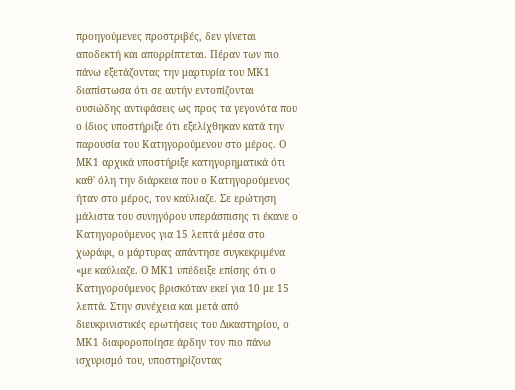προηγούμενες προστριβές, δεν γίνεται αποδεκτή και απορρίπτεται. Πέραν των πιο πάνω εξετάζοντας την μαρτυρία του ΜΚ1 διαπίστωσα ότι σε αυτήν εντοπίζονται ουσιώδης αντιφάσεις ως προς τα γεγονότα που ο ίδιος υποστήριξε ότι εξελίχθηκαν κατά την παρουσία του Κατηγορούμενου στο μέρος. Ο ΜΚ1 αρχικά υποστήριξε κατηγορηματικά ότι καθ' όλη την διάρκεια που ο Κατηγορούμενος ήταν στο μέρος, τον καύλιαζε. Σε ερώτηση μάλιστα του συνηγόρου υπεράσπισης τι έκανε ο Κατηγορούμενος για 15 λεπτά μέσα στο χωράφι, ο μάρτυρας απάντησε συγκεκριμένα «με καύλιαζε. Ο ΜΚ1 υπέδειξε επίσης ότι ο Κατηγορούμενος βρισκόταν εκεί για 10 με 15 λεπτά. Στην συνέχεια και μετά από διευκρινιστικές ερωτήσεις του Δικαστηρίου, ο ΜΚ1 διαφοροποίησε άρδην τον πιο πάνω ισχυρισμό του, υποστηρίζοντας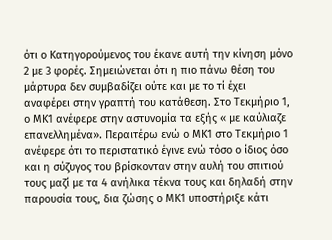ότι ο Κατηγορούμενος του έκανε αυτή την κίνηση μόνο 2 με 3 φορές. Σημειώνεται ότι η πιο πάνω θέση του μάρτυρα δεν συμβαδίζει ούτε και με το τί έχει αναφέρει στην γραπτή του κατάθεση. Στο Τεκμήριο 1, ο ΜΚ1 ανέφερε στην αστυνομία τα εξής « με καύλιαζε επανελλημένα». Περαιτέρω ενώ ο ΜΚ1 στο Τεκμήριο 1 ανέφερε ότι το περιστατικό έγινε ενώ τόσο ο ίδιος όσο και η σύζυγος του βρίσκονταν στην αυλή του σπιτιού τους μαζί με τα 4 ανήλικα τέκνα τους και δηλαδή στην παρουσία τους, δια ζώσης ο ΜΚ1 υποστήριξε κάτι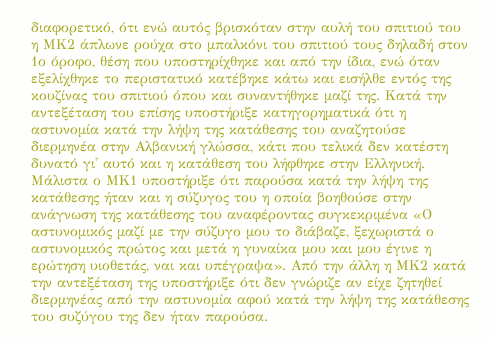διαφορετικό, ότι ενώ αυτός βρισκόταν στην αυλή του σπιτιού του η ΜΚ2 άπλωνε ρούχα στο μπαλκόνι του σπιτιού τους δηλαδή στον 1ο όροφο, θέση που υποστηρίχθηκε και από την ίδια, ενώ όταν εξελίχθηκε το περιστατικό κατέβηκε κάτω και εισήλθε εντός της κουζίνας του σπιτιού όπου και συναντήθηκε μαζί της. Κατά την αντεξέταση του επίσης υποστήριξε κατηγορηματικά ότι η αστυνομία κατά την λήψη της κατάθεσης του αναζητούσε διερμηνέα στην Αλβανική γλώσσα, κάτι που τελικά δεν κατέστη δυνατό γι' αυτό και η κατάθεση του λήφθηκε στην Ελληνική. Μάλιστα ο ΜΚ1 υποστήριξε ότι παρούσα κατά την λήψη της κατάθεσης ήταν και η σύζυγος του η οποία βοηθούσε στην ανάγνωση της κατάθεσης του αναφέροντας συγκεκριμένα «Ο αστυνομικός μαζί με την σύζυγο μου το διάβαζε, ξεχωριστά ο αστυνομικός πρώτος και μετά η γυναίκα μου και μου έγινε η ερώτηση υιοθετάς, ναι και υπέγραψα». Από την άλλη η ΜΚ2 κατά την αντεξέταση της υποστήριξε ότι δεν γνώριζε αν είχε ζητηθεί διερμηνέας από την αστυνομία αφού κατά την λήψη της κατάθεσης του συζύγου της δεν ήταν παρούσα.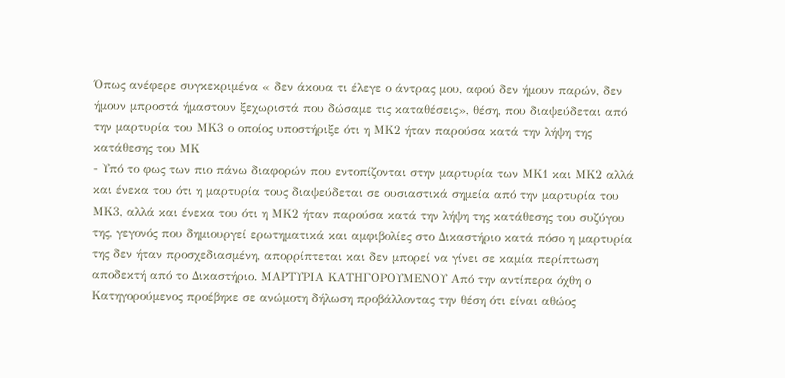Όπως ανέφερε συγκεκριμένα « δεν άκουα τι έλεγε ο άντρας μου, αφού δεν ήμουν παρών, δεν ήμουν μπροστά ήμαστουν ξεχωριστά που δώσαμε τις καταθέσεις», θέση, που διαψεύδεται από την μαρτυρία του ΜΚ3 ο οποίος υποστήριξε ότι η ΜΚ2 ήταν παρούσα κατά την λήψη της κατάθεσης του ΜΚ
- Υπό το φως των πιο πάνω διαφορών που εντοπίζονται στην μαρτυρία των ΜΚ1 και ΜΚ2 αλλά και ένεκα του ότι η μαρτυρία τους διαψεύδεται σε ουσιαστικά σημεία από την μαρτυρία του ΜΚ3, αλλά και ένεκα του ότι η ΜΚ2 ήταν παρούσα κατά την λήψη της κατάθεσης του συζύγου της, γεγονός που δημιουργεί ερωτηματικά και αμφιβολίες στο Δικαστήριο κατά πόσο η μαρτυρία της δεν ήταν προσχεδιασμένη, απορρίπτεται και δεν μπορεί να γίνει σε καμία περίπτωση αποδεκτή από το Δικαστήριο. ΜΑΡΤΥΡΙΑ ΚΑΤΗΓΟΡΟΥΜΕΝΟΥ Aπό την αντίπερα όχθη ο Κατηγορούμενος προέβηκε σε ανώμοτη δήλωση προβάλλοντας την θέση ότι είναι αθώος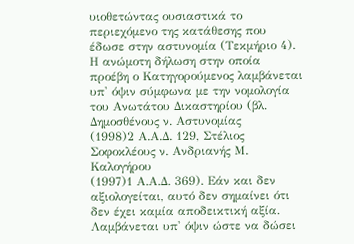υιοθετώντας ουσιαστικά το περιεχόμενο της κατάθεσης που έδωσε στην αστυνομία (Τεκμήριο 4). Η ανώμοτη δήλωση στην οποία προέβη ο Κατηγορούμενος λαμβάνεται υπ' όψιν σύμφωνα με την νομολογία του Ανωτάτου Δικαστηρίου (βλ. Δημοσθένους ν. Αστυνομίας
(1998)2 Α.Α.Δ. 129, Στέλιος Σοφοκλέους ν. Ανδριανής Μ. Καλογήρου
(1997)1 Α.Α.Δ. 369). Εάν και δεν αξιολογείται, αυτό δεν σημαίνει ότι δεν έχει καμία αποδεικτική αξία. Λαμβάνεται υπ' όψιν ώστε να δώσει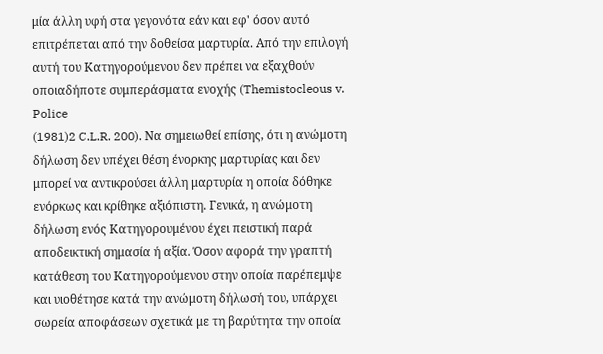μία άλλη υφή στα γεγονότα εάν και εφ' όσον αυτό επιτρέπεται από την δοθείσα μαρτυρία. Από την επιλογή αυτή του Κατηγορούμενου δεν πρέπει να εξαχθούν οποιαδήποτε συμπεράσματα ενοχής (Themistocleous v. Police
(1981)2 C.L.R. 200). Να σημειωθεί επίσης, ότι η ανώμοτη δήλωση δεν υπέχει θέση ένορκης μαρτυρίας και δεν μπορεί να αντικρούσει άλλη μαρτυρία η οποία δόθηκε ενόρκως και κρίθηκε αξιόπιστη. Γενικά, η ανώμοτη δήλωση ενός Κατηγορουμένου έχει πειστική παρά αποδεικτική σημασία ή αξία. Όσον αφορά την γραπτή κατάθεση του Κατηγορούμενου στην οποία παρέπεμψε και υιοθέτησε κατά την ανώμοτη δήλωσή του, υπάρχει σωρεία αποφάσεων σχετικά με τη βαρύτητα την οποία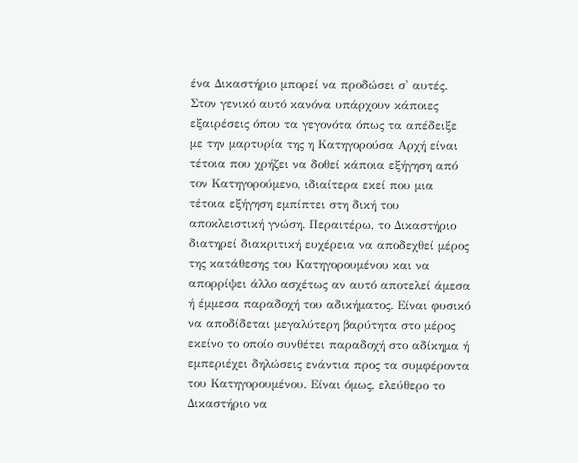ένα Δικαστήριο μπορεί να προδώσει σ' αυτές. Στον γενικό αυτό κανόνα υπάρχουν κάποιες εξαιρέσεις όπου τα γεγονότα όπως τα απέδειξε με την μαρτυρία της η Κατηγορούσα Αρχή είναι τέτοια που χρήζει να δοθεί κάποια εξήγηση από τον Κατηγορούμενο, ιδιαίτερα εκεί που μια τέτοια εξήγηση εμπίπτει στη δική του αποκλειστική γνώση. Περαιτέρω, το Δικαστήριο διατηρεί διακριτική ευχέρεια να αποδεχθεί μέρος της κατάθεσης του Κατηγορουμένου και να απορρίψει άλλο ασχέτως αν αυτό αποτελεί άμεσα ή έμμεσα παραδοχή του αδικήματος. Είναι φυσικό να αποδίδεται μεγαλύτερη βαρύτητα στο μέρος εκείνο το οποίο συνθέτει παραδοχή στο αδίκημα ή εμπεριέχει δηλώσεις ενάντια προς τα συμφέροντα του Κατηγορουμένου. Είναι όμως, ελεύθερο το Δικαστήριο να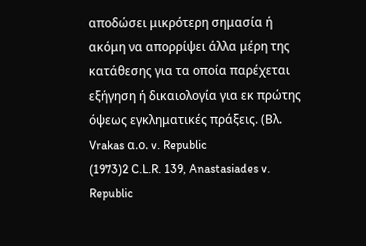αποδώσει μικρότερη σημασία ή ακόμη να απορρίψει άλλα μέρη της κατάθεσης για τα οποία παρέχεται εξήγηση ή δικαιολογία για εκ πρώτης όψεως εγκληματικές πράξεις. (Βλ. Vrakas α.ο. v. Republic
(1973)2 C.L.R. 139, Anastasiades v. Republic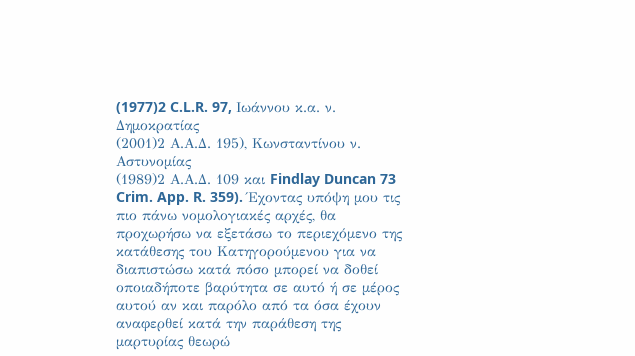(1977)2 C.L.R. 97, Ιωάννου κ.α. ν. Δημοκρατίας
(2001)2 Α.Α.Δ. 195), Κωνσταντίνου ν. Αστυνομίας
(1989)2 Α.Α.Δ. 109 και Findlay Duncan 73 Crim. App. R. 359). Έχοντας υπόψη μου τις πιο πάνω νομολογιακές αρχές, θα προχωρήσω να εξετάσω το περιεχόμενο της κατάθεσης του Κατηγορούμενου για να διαπιστώσω κατά πόσο μπορεί να δοθεί οποιαδήποτε βαρύτητα σε αυτό ή σε μέρος αυτού αν και παρόλο από τα όσα έχουν αναφερθεί κατά την παράθεση της μαρτυρίας θεωρώ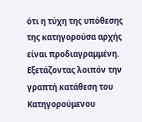ότι η τύχη της υπόθεσης της κατηγορούσα αρχής είναι προδιαγραμμένη. Εξετάζοντας λοιπόν την γραπτή κατάθεση του Κατηγορούμενου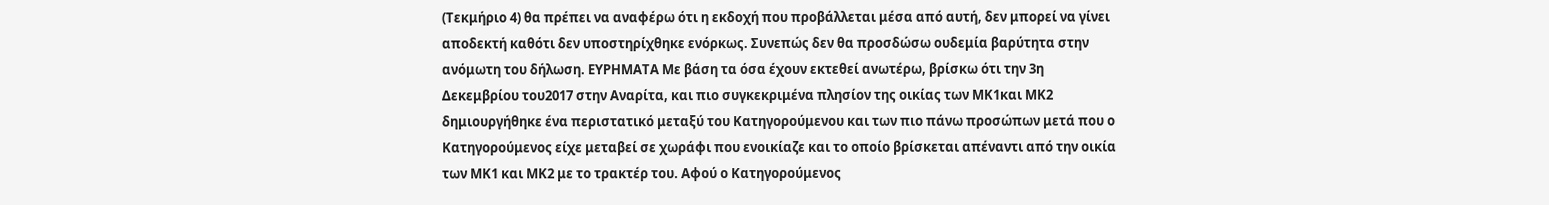(Τεκμήριο 4) θα πρέπει να αναφέρω ότι η εκδοχή που προβάλλεται μέσα από αυτή, δεν μπορεί να γίνει αποδεκτή καθότι δεν υποστηρίχθηκε ενόρκως. Συνεπώς δεν θα προσδώσω ουδεμία βαρύτητα στην ανόμωτη του δήλωση. ΕΥΡΗΜΑΤΑ Με βάση τα όσα έχουν εκτεθεί ανωτέρω, βρίσκω ότι την 3η Δεκεμβρίου του2017 στην Αναρίτα, και πιο συγκεκριμένα πλησίον της οικίας των ΜΚ1και ΜΚ2 δημιουργήθηκε ένα περιστατικό μεταξύ του Κατηγορούμενου και των πιο πάνω προσώπων μετά που ο Κατηγορούμενος είχε μεταβεί σε χωράφι που ενοικίαζε και το οποίο βρίσκεται απέναντι από την οικία των ΜΚ1 και ΜΚ2 με το τρακτέρ του. Αφού ο Κατηγορούμενος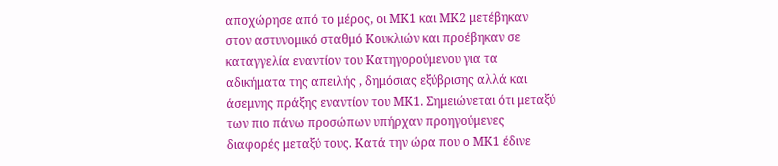αποχώρησε από το μέρος, οι ΜΚ1 και ΜΚ2 μετέβηκαν στον αστυνομικό σταθμό Κουκλιών και προέβηκαν σε καταγγελία εναντίον του Κατηγορούμενου για τα αδικήματα της απειλής , δημόσιας εξύβρισης αλλά και άσεμνης πράξης εναντίον του ΜΚ1. Σημειώνεται ότι μεταξύ των πιο πάνω προσώπων υπήρχαν προηγούμενες διαφορές μεταξύ τους. Κατά την ώρα που ο ΜΚ1 έδινε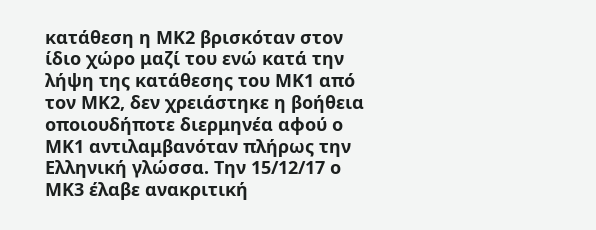κατάθεση η ΜΚ2 βρισκόταν στον ίδιο χώρο μαζί του ενώ κατά την λήψη της κατάθεσης του ΜΚ1 από τον ΜΚ2, δεν χρειάστηκε η βοήθεια οποιουδήποτε διερμηνέα αφού ο ΜΚ1 αντιλαμβανόταν πλήρως την Ελληνική γλώσσα. Την 15/12/17 ο ΜΚ3 έλαβε ανακριτική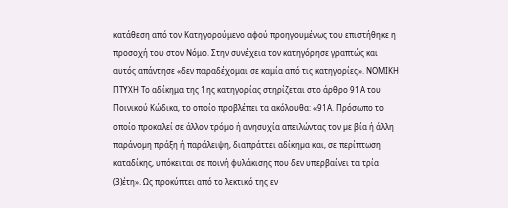κατάθεση από τον Κατηγορούμενο αφού προηγουμένως του επιστήθηκε η προσοχή του στον Νόμο. Στην συνέχεια τον κατηγόρησε γραπτώς και αυτός απάντησε «δεν παραδέχομαι σε καμία από τις κατηγορίες». ΝΟΜΙΚΗ ΠΤΥΧΗ Το αδίκημα της 1ης κατηγορίας στηρίζεται στο άρθρο 91Α του Ποινικού Κώδικα, το οποίο προβλέπει τα ακόλουθα: «91Α. Πρόσωπο το οποίο προκαλεί σε άλλον τρόµο ή ανησυχία απειλώντας τον µε βία ή άλλη παράνοµη πράξη ή παράλειψη, διαπράττει αδίκηµα και, σε περίπτωση καταδίκης, υπόκειται σε ποινή φυλάκισης που δεν υπερβαίνει τα τρία
(3)έτη». Ως προκύπτει από το λεκτικό της εν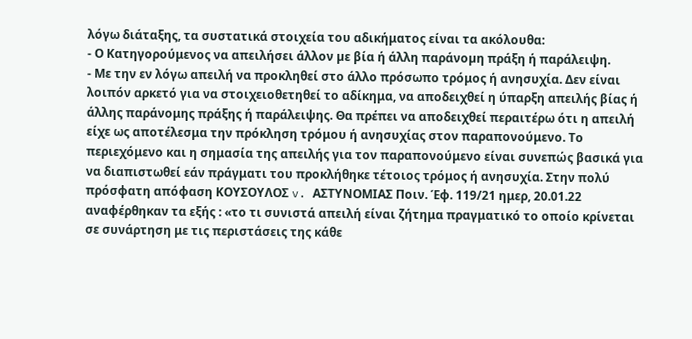λόγω διάταξης, τα συστατικά στοιχεία του αδικήματος είναι τα ακόλουθα:
- Ο Κατηγορούμενος να απειλήσει άλλον µε βία ή άλλη παράνοµη πράξη ή παράλειψη.
- Με την εν λόγω απειλή να προκληθεί στο άλλο πρόσωπο τρόμος ή ανησυχία. Δεν είναι λοιπόν αρκετό για να στοιχειοθετηθεί το αδίκημα, να αποδειχθεί η ύπαρξη απειλής βίας ή άλλης παράνομης πράξης ή παράλειψης. Θα πρέπει να αποδειχθεί περαιτέρω ότι η απειλή είχε ως αποτέλεσμα την πρόκληση τρόμου ή ανησυχίας στον παραπονούμενο. Το περιεχόμενο και η σημασία της απειλής για τον παραπονούμενο είναι συνεπώς βασικά για να διαπιστωθεί εάν πράγματι του προκλήθηκε τέτοιος τρόμος ή ανησυχία. Στην πολύ πρόσφατη απόφαση ΚΟΥΣΟΥΛΟΣ v. ΑΣΤΥΝΟΜΙΑΣ Ποιν. Έφ. 119/21 ημερ, 20.01.22 αναφέρθηκαν τα εξής : «το τι συνιστά απειλή είναι ζήτημα πραγματικό το οποίο κρίνεται σε συνάρτηση με τις περιστάσεις της κάθε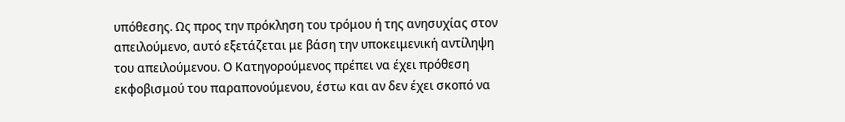υπόθεσης. Ως προς την πρόκληση του τρόμου ή της ανησυχίας στον απειλούμενο, αυτό εξετάζεται με βάση την υποκειμενική αντίληψη του απειλούμενου. Ο Κατηγορούμενος πρέπει να έχει πρόθεση εκφοβισμού του παραπονούμενου, έστω και αν δεν έχει σκοπό να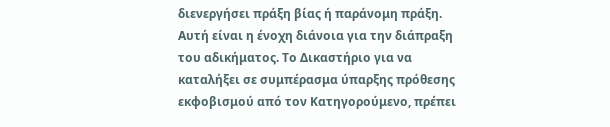διενεργήσει πράξη βίας ή παράνομη πράξη. Αυτή είναι η ένοχη διάνοια για την διάπραξη του αδικήματος. Το Δικαστήριο για να καταλήξει σε συμπέρασμα ύπαρξης πρόθεσης εκφοβισμού από τον Κατηγορούμενο, πρέπει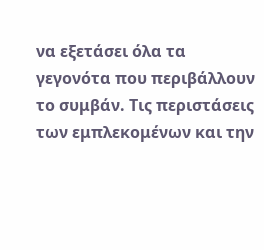να εξετάσει όλα τα γεγονότα που περιβάλλουν το συμβάν. Τις περιστάσεις των εμπλεκομένων και την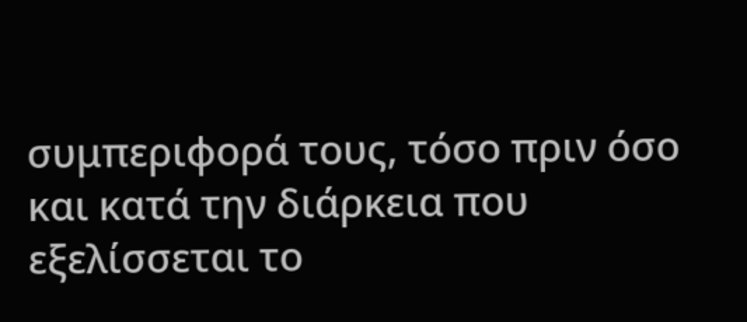συμπεριφορά τους, τόσο πριν όσο και κατά την διάρκεια που εξελίσσεται το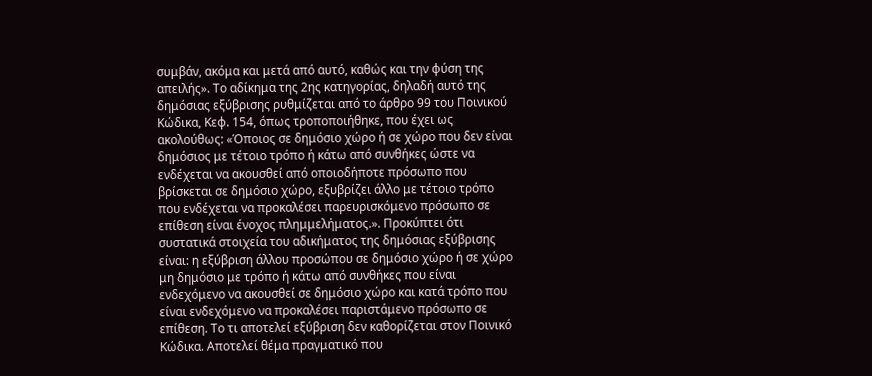συμβάν, ακόμα και μετά από αυτό, καθώς και την φύση της απειλής». Το αδίκημα της 2ης κατηγορίας, δηλαδή αυτό της δημόσιας εξύβρισης ρυθμίζεται από το άρθρο 99 του Ποινικού Κώδικα, Κεφ. 154, όπως τροποποιήθηκε, που έχει ως ακολούθως: «Όποιος σε δημόσιο χώρο ή σε χώρο που δεν είναι δημόσιος με τέτοιο τρόπο ή κάτω από συνθήκες ώστε να ενδέχεται να ακουσθεί από οποιοδήποτε πρόσωπο που βρίσκεται σε δημόσιο χώρο, εξυβρίζει άλλο με τέτοιο τρόπο που ενδέχεται να προκαλέσει παρευρισκόμενο πρόσωπο σε επίθεση είναι ένοχος πλημμελήματος.». Προκύπτει ότι συστατικά στοιχεία του αδικήματος της δημόσιας εξύβρισης είναι: η εξύβριση άλλου προσώπου σε δημόσιο χώρο ή σε χώρο μη δημόσιο με τρόπο ή κάτω από συνθήκες που είναι ενδεχόμενο να ακουσθεί σε δημόσιο χώρο και κατά τρόπο που είναι ενδεχόμενο να προκαλέσει παριστάμενο πρόσωπο σε επίθεση. Το τι αποτελεί εξύβριση δεν καθορίζεται στον Ποινικό Κώδικα. Αποτελεί θέμα πραγματικό που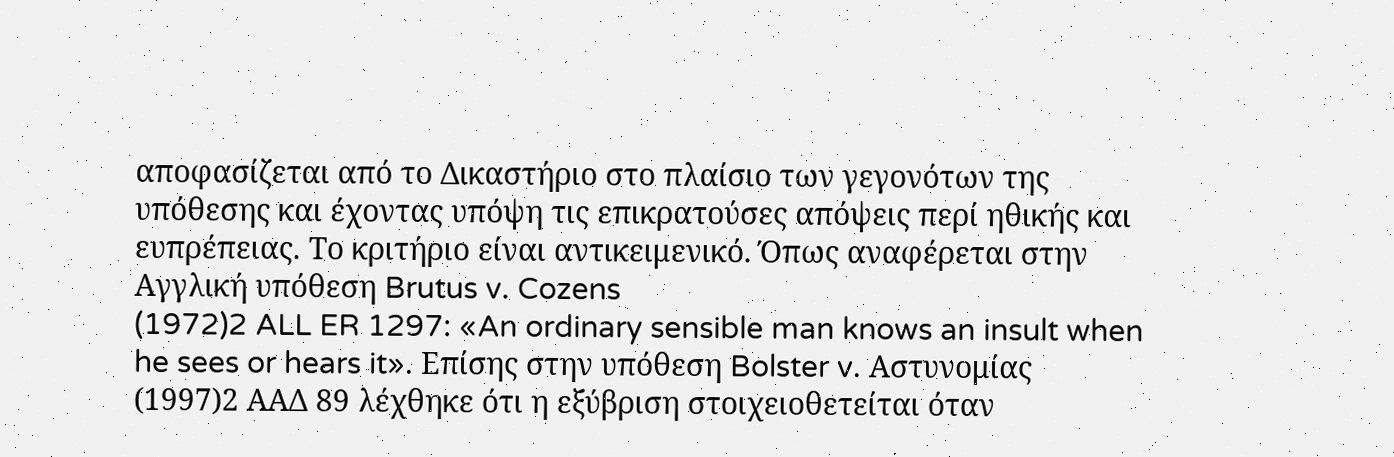αποφασίζεται από το Δικαστήριο στο πλαίσιο των γεγονότων της υπόθεσης και έχοντας υπόψη τις επικρατούσες απόψεις περί ηθικής και ευπρέπειας. Το κριτήριο είναι αντικειμενικό. Όπως αναφέρεται στην Αγγλική υπόθεση Brutus v. Cozens
(1972)2 ALL ER 1297: «An ordinary sensible man knows an insult when he sees or hears it». Επίσης στην υπόθεση Bolster v. Αστυνομίας
(1997)2 ΑΑΔ 89 λέχθηκε ότι η εξύβριση στοιχειοθετείται όταν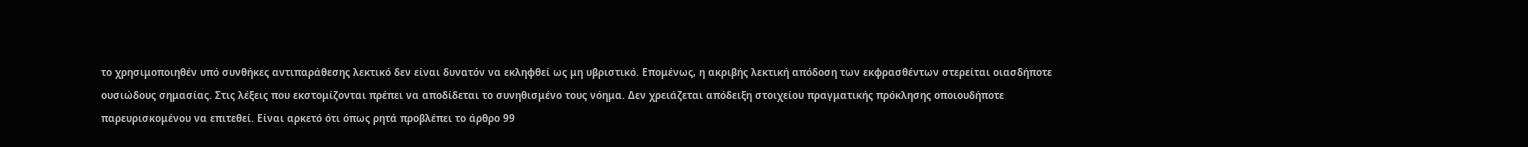το χρησιμοποιηθέν υπό συνθήκες αντιπαράθεσης λεκτικό δεν είναι δυνατόν να εκληφθεί ως μη υβριστικό. Επομένως, η ακριβής λεκτική απόδοση των εκφρασθέντων στερείται οιασδήποτε ουσιώδους σημασίας. Στις λέξεις που εκστομίζονται πρέπει να αποδίδεται το συνηθισμένο τους νόημα. Δεν χρειάζεται απόδειξη στοιχείου πραγματικής πρόκλησης οποιουδήποτε παρευρισκομένου να επιτεθεί. Είναι αρκετό ότι όπως ρητά προβλέπει το άρθρο 99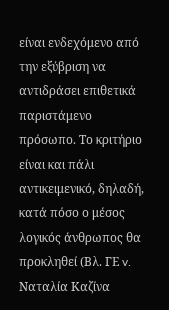είναι ενδεχόμενο από την εξύβριση να αντιδράσει επιθετικά παριστάμενο πρόσωπο. Το κριτήριο είναι και πάλι αντικειμενικό, δηλαδή, κατά πόσο ο μέσος λογικός άνθρωπος θα προκληθεί (Βλ. ΓΕ v. Ναταλία Καζίνα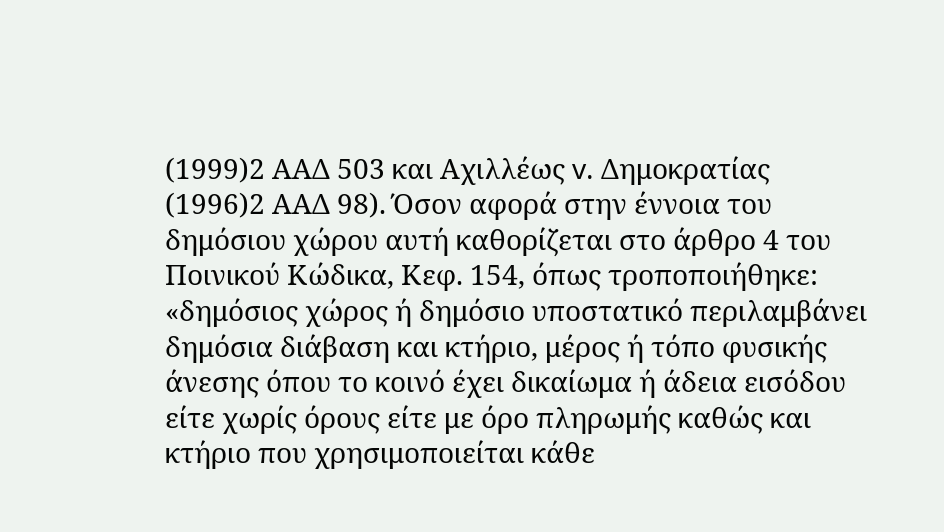(1999)2 ΑΑΔ 503 και Αχιλλέως v. Δημοκρατίας
(1996)2 ΑΑΔ 98). Όσον αφορά στην έννοια του δημόσιου χώρου αυτή καθορίζεται στο άρθρο 4 του Ποινικού Κώδικα, Κεφ. 154, όπως τροποποιήθηκε: «δημόσιος χώρος ή δημόσιο υποστατικό περιλαμβάνει δημόσια διάβαση και κτήριο, μέρος ή τόπο φυσικής άνεσης όπου το κοινό έχει δικαίωμα ή άδεια εισόδου είτε χωρίς όρους είτε με όρο πληρωμής καθώς και κτήριο που χρησιμοποιείται κάθε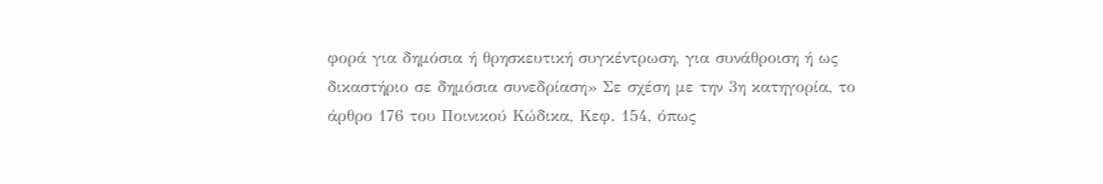φορά για δημόσια ή θρησκευτική συγκέντρωση, για συνάθροιση ή ως δικαστήριο σε δημόσια συνεδρίαση» Σε σχέση με την 3η κατηγορία, το άρθρο 176 του Ποινικού Κώδικα, Κεφ. 154, όπως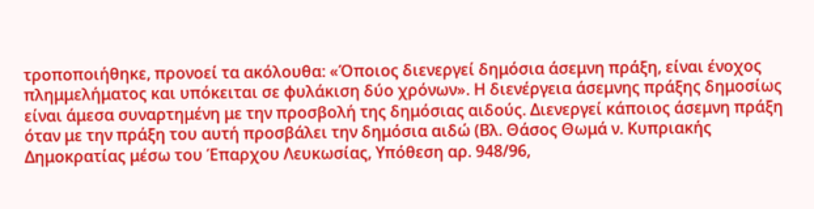τροποποιήθηκε, προνοεί τα ακόλουθα: «Όποιος διενεργεί δημόσια άσεμνη πράξη, είναι ένοχος πλημμελήματος και υπόκειται σε φυλάκιση δύο χρόνων». Η διενέργεια άσεμνης πράξης δημοσίως είναι άμεσα συναρτημένη με την προσβολή της δημόσιας αιδούς. Διενεργεί κάποιος άσεμνη πράξη όταν με την πράξη του αυτή προσβάλει την δημόσια αιδώ (Βλ. Θάσος Θωμά ν. Κυπριακής Δημοκρατίας μέσω του Έπαρχου Λευκωσίας, Υπόθεση αρ. 948/96,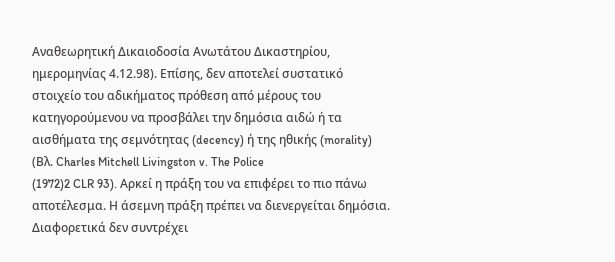Αναθεωρητική Δικαιοδοσία Ανωτάτου Δικαστηρίου, ημερομηνίας 4.12.98). Επίσης, δεν αποτελεί συστατικό στοιχείο του αδικήματος πρόθεση από μέρους του κατηγορούμενου να προσβάλει την δημόσια αιδώ ή τα αισθήματα της σεμνότητας (decency) ή της ηθικής (morality) (Βλ. Charles Mitchell Livingston v. The Police
(1972)2 CLR 93). Αρκεί η πράξη του να επιφέρει το πιο πάνω αποτέλεσμα. Η άσεμνη πράξη πρέπει να διενεργείται δημόσια. Διαφορετικά δεν συντρέχει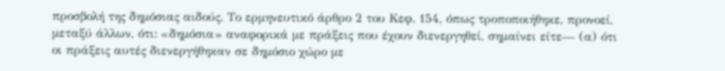προσβολή της δημόσιας αιδούς. Το ερμηνευτικό άρθρο 2 του Κεφ. 154, όπως τροποποιήθηκε, προνοεί, μεταξύ άλλων, ότι: «δημόσια» αναφορικά με πράξεις που έχουν διενεργηθεί, σημαίνει είτε— (α) ότι οι πράξεις αυτές διενεργήθηκαν σε δημόσιο χώρο με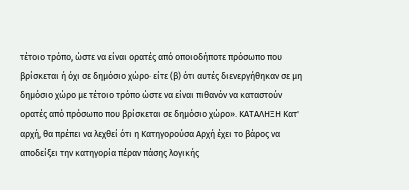τέτοιο τρόπο, ώστε να είναι ορατές από οποιοδήποτε πρόσωπο που βρίσκεται ή όχι σε δημόσιο χώρο· είτε (β) ότι αυτές διενεργήθηκαν σε μη δημόσιο χώρο με τέτοιο τρόπο ώστε να είναι πιθανόν να καταστούν ορατές από πρόσωπο που βρίσκεται σε δημόσιο χώρο». ΚΑΤΑΛΗΞΗ Κατ' αρχή, θα πρέπει να λεχθεί ότι η Κατηγορούσα Αρχή έχει το βάρος να αποδείξει την κατηγορία πέραν πάσης λογικής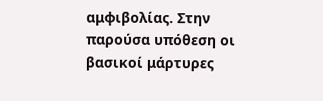αμφιβολίας. Στην παρούσα υπόθεση οι βασικοί μάρτυρες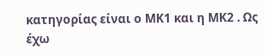κατηγορίας είναι ο ΜΚ1 και η ΜΚ2 . Ως έχω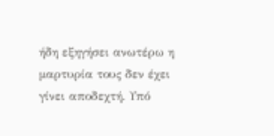ήδη εξηγήσει ανωτέρω η μαρτυρία τους δεν έχει γίνει αποδεχτή. Υπό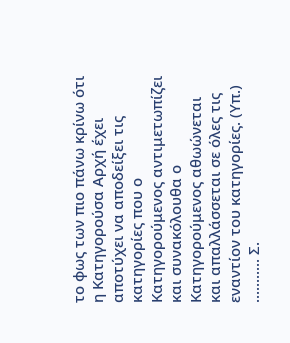το φως των πιο πάνω κρίνω ότι η Κατηγορούσα Αρχή έχει αποτύχει να αποδείξει τις κατηγορίες που ο Κατηγορούμενος αντιμετωπίζει και συνακόλουθα ο Κατηγορούμενος αθωώνεται και απαλλάσσεται σε όλες τις εναντίον του κατηγορίες. (Υπ.) ........... Σ.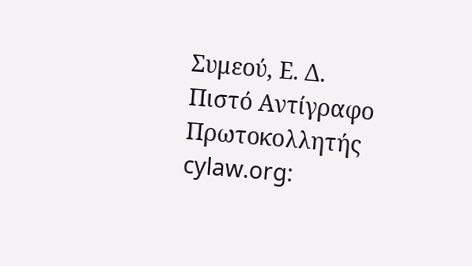Συμεού, Ε. Δ. Πιστό Αντίγραφο Πρωτοκολλητής cylaw.org: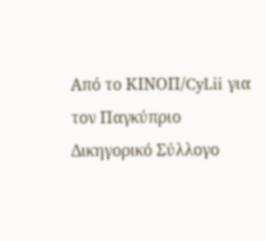Από το ΚΙΝOΠ/CyLii για τον Παγκύπριο Δικηγορικό Σύλλογο